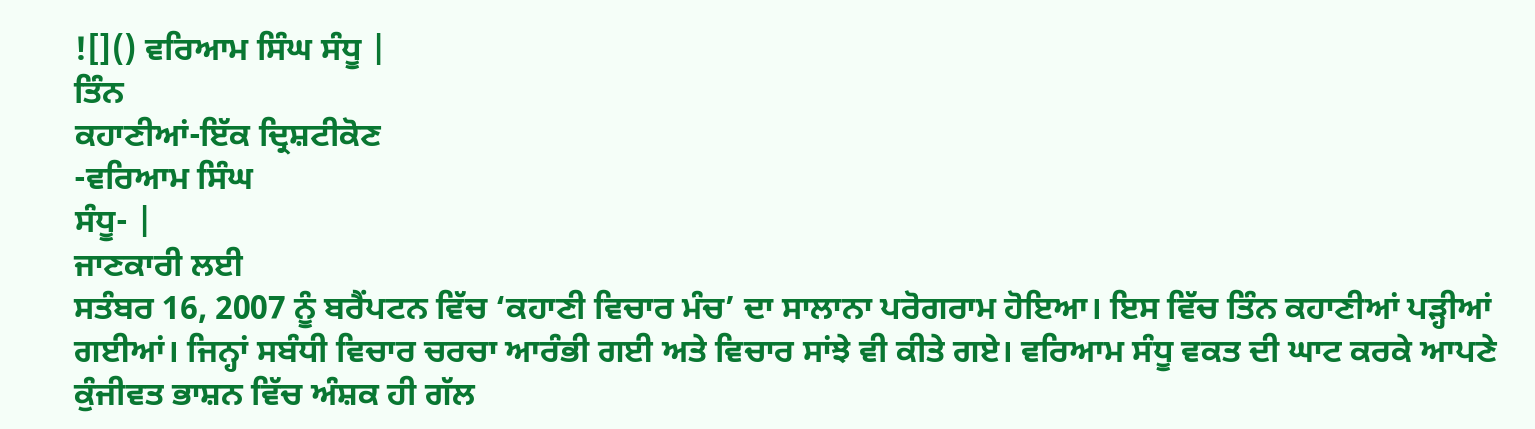![]() ਵਰਿਆਮ ਸਿੰਘ ਸੰਧੂ |
ਤਿੰਨ
ਕਹਾਣੀਆਂ-ਇੱਕ ਦ੍ਰਿਸ਼ਟੀਕੋਣ
-ਵਰਿਆਮ ਸਿੰਘ
ਸੰਧੂ- |
ਜਾਣਕਾਰੀ ਲਈ
ਸਤੰਬਰ 16, 2007 ਨੂੰ ਬਰੈਂਪਟਨ ਵਿੱਚ ‘ਕਹਾਣੀ ਵਿਚਾਰ ਮੰਚ’ ਦਾ ਸਾਲਾਨਾ ਪਰੋਗਰਾਮ ਹੋਇਆ। ਇਸ ਵਿੱਚ ਤਿੰਨ ਕਹਾਣੀਆਂ ਪੜ੍ਹੀਆਂ ਗਈਆਂ। ਜਿਨ੍ਹਾਂ ਸਬੰਧੀ ਵਿਚਾਰ ਚਰਚਾ ਆਰੰਭੀ ਗਈ ਅਤੇ ਵਿਚਾਰ ਸਾਂਝੇ ਵੀ ਕੀਤੇ ਗਏ। ਵਰਿਆਮ ਸੰਧੂ ਵਕਤ ਦੀ ਘਾਟ ਕਰਕੇ ਆਪਣੇ ਕੁੰਜੀਵਤ ਭਾਸ਼ਨ ਵਿੱਚ ਅੰਸ਼ਕ ਹੀ ਗੱਲ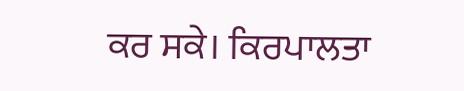ਕਰ ਸਕੇ। ਕਿਰਪਾਲਤਾ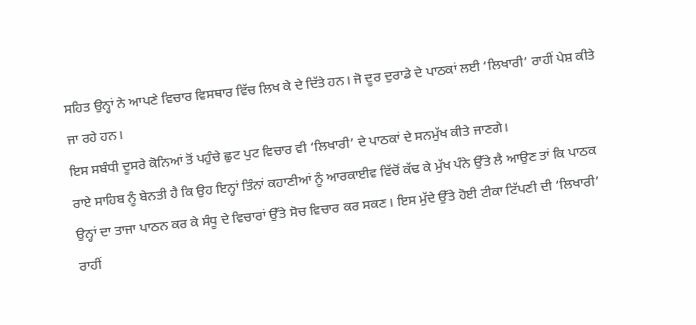ਸਹਿਤ ਉਨ੍ਹਾਂ ਨੇ ਆਪਣੇ ਵਿਚਾਰ ਵਿਸਥਾਰ ਵਿੱਚ ਲਿਖ ਕੇ ਦੇ ਦਿੱਤੇ ਹਨ। ਜੋ ਦੂਰ ਦੁਰਾਡੇ ਦੇ ਪਾਠਕਾਂ ਲਈ ‘ਲਿਖਾਰੀ’ ਰਾਹੀਂ ਪੇਸ਼ ਕੀਤੇ ਜਾ ਰਹੇ ਹਨ।
ਇਸ ਸਬੰਧੀ ਦੂਸਰੇ ਕੋਨਿਆਂ ਤੋਂ ਪਹੁੰਚੇ ਛੁਟ ਪੁਟ ਵਿਚਾਰ ਵੀ ‘ਲਿਖਾਰੀ’ ਦੇ ਪਾਠਕਾਂ ਦੇ ਸਨਮੁੱਖ ਕੀਤੇ ਜਾਣਗੇ।
ਰਾਏ ਸਾਹਿਬ ਨੂੰ ਬੇਨਤੀ ਹੈ ਕਿ ਉਹ ਇਨ੍ਹਾਂ ਤਿੰਨਾਂ ਕਹਾਣੀਆਂ ਨੂੰ ਆਰਕਾਈਵ ਵਿੱਚੋਂ ਕੱਢ ਕੇ ਮੁੱਖ ਪੰਨੇ ਉੱਤੇ ਲੈ ਆਉਣ ਤਾਂ ਕਿ ਪਾਠਕ ਉਨ੍ਹਾਂ ਦਾ ਤਾਜਾ ਪਾਠਨ ਕਰ ਕੇ ਸੰਧੂ ਦੇ ਵਿਚਾਰਾਂ ਉੱਤੇ ਸੋਚ ਵਿਚਾਰ ਕਰ ਸਕਣ। ਇਸ ਮੁੱਦੇ ਉੱਤੇ ਹੋਈ ਟੀਕਾ ਟਿੱਪਣੀ ਦੀ ‘ਲਿਖਾਰੀ’ ਰਾਹੀਂ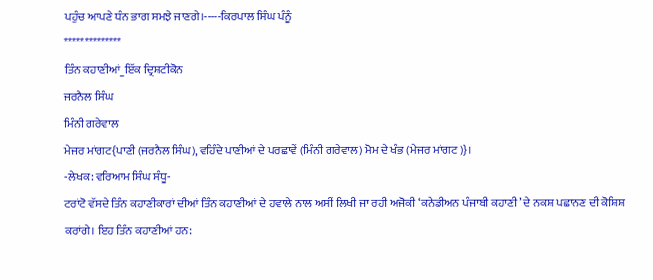ਪਹੁੰਚ ਆਪਣੇ ਧੰਨ ਭਾਗ ਸਮਝੇ ਜਾਣਗੇ।-----ਕਿਰਪਾਲ ਸਿੰਘ ਪੰਨੂੰ
**************
ਤਿੰਨ ਕਹਾਣੀਆਂ_ਇੱਕ ਦ੍ਰਿਸ਼ਟੀਕੋਨ
ਜਰਨੈਲ ਸਿੰਘ
ਮਿੰਨੀ ਗਰੇਵਾਲ
ਮੇਜਰ ਮਾਂਗਟ{ਪਾਣੀ (ਜਰਨੈਲ ਸਿੰਘ), ਵਹਿੰਦੇ ਪਾਣੀਆਂ ਦੇ ਪਰਛਾਵੇਂ (ਮਿੰਨੀ ਗਰੇਵਾਲ) ਮੋਮ ਦੇ ਖੰਭ (ਮੇਜਰ ਮਾਂਗਟ)}।
-ਲੇਖਕ: ਵਰਿਆਮ ਸਿੰਘ ਸੰਧੂ-
ਟਰਾਂਟੋ ਵੱਸਦੇ ਤਿੰਨ ਕਹਾਣੀਕਾਰਾਂ ਦੀਆਂ ਤਿੰਨ ਕਹਾਣੀਆਂ ਦੇ ਹਵਾਲੇ ਨਾਲ ਅਸੀਂ ਲਿਖੀ ਜਾ ਰਹੀ ਅਜੋਕੀ ‘ਕਨੇਡੀਅਨ ਪੰਜਾਬੀ ਕਹਾਣੀ’ ਦੇ ਨਕਸ਼ ਪਛਾਨਣ ਦੀ ਕੋਸ਼ਿਸ਼ ਕਰਾਂਗੇ। ਇਹ ਤਿੰਨ ਕਹਾਣੀਆਂ ਹਨ: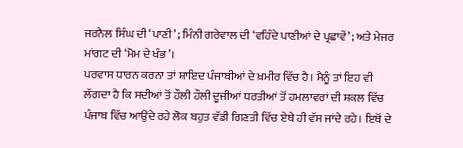ਜਰਨੈਲ ਸਿੰਘ ਦੀ ‘ਪਾਣੀ’ ; ਮਿੰਨੀ ਗਰੇਵਾਲ ਦੀ ‘ਵਹਿੰਦੇ ਪਾਣੀਆਂ ਦੇ ਪ੍ਰਛਾਵੇਂ’ ; ਅਤੇ ਮੇਜਰ ਮਾਂਗਟ ਦੀ ‘ਮੋਮ ਦੇ ਖੰਭ’।
ਪਰਵਾਸ ਧਾਰਨ ਕਰਨਾ ਤਾਂ ਸ਼ਾਇਦ ਪੰਜਾਬੀਆਂ ਦੇ ਖ਼ਮੀਰ ਵਿੱਚ ਹੈ। ਮੈਨੂੰ ਤਾਂ ਇਹ ਵੀ ਲੱਗਦਾ ਹੈ ਕਿ ਸਦੀਆਂ ਤੋਂ ਹੌਲੀ ਹੌਲੀ ਦੂਜੀਆਂ ਧਰਤੀਆਂ ਤੋਂ ਹਮਲਾਵਰਾਂ ਦੀ ਸ਼ਕਲ ਵਿੱਚ ਪੰਜਾਬ ਵਿੱਚ ਆਉਂਦੇ ਰਹੇ ਲੋਕ ਬਹੁਤ ਵੱਡੀ ਗਿਣਤੀ ਵਿੱਚ ਏਥੇ ਹੀ ਵੱਸ ਜਾਂਦੇ ਰਹੇ। ਇਥੋਂ ਦੇ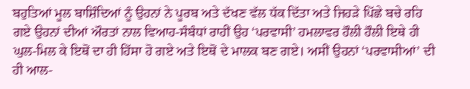ਬਹੁਤਿਆਂ ਮੂਲ ਬਾਸ਼ਿੰਦਿਆਂ ਨੂੰ ਉਹਨਾਂ ਨੇ ਪੂਰਬ ਅਤੇ ਦੱਖਣ ਵੱਲ ਧੱਕ ਦਿੱਤਾ ਅਤੇ ਜਿਹੜੇ ਪਿੱਛੇ ਬਚੇ ਰਹਿ ਗਏ ਉਹਨਾਂ ਦੀਆਂ ਔਰਤਾਂ ਨਾਲ ਵਿਆਹ-ਸੰਬੰਧਾਂ ਰਾਹੀਂ ਉਹ ‘ਪਰਵਾਸੀ’ ਹਮਲਾਵਰ ਹੌਲੀ ਹੌਲੀ ਇਥੇ ਹੀ ਘੁਲ-ਮਿਲ ਕੇ ਇਥੋਂ ਦਾ ਹੀ ਹਿੱਸਾ ਹੋ ਗਏ ਅਤੇ ਇਥੋਂ ਦੇ ਮਾਲਕ ਬਣ ਗਏ। ਅਸੀਂ ਉਹਨਾਂ ‘ਪਰਵਾਸੀਆਂ’ ਦੀ ਹੀ ਆਲ-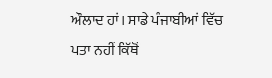ਔਲਾਦ ਹਾਂ। ਸਾਡੇ ਪੰਜਾਬੀਆਂ ਵਿੱਚ ਪਤਾ ਨਹੀਂ ਕਿੱਥੋਂ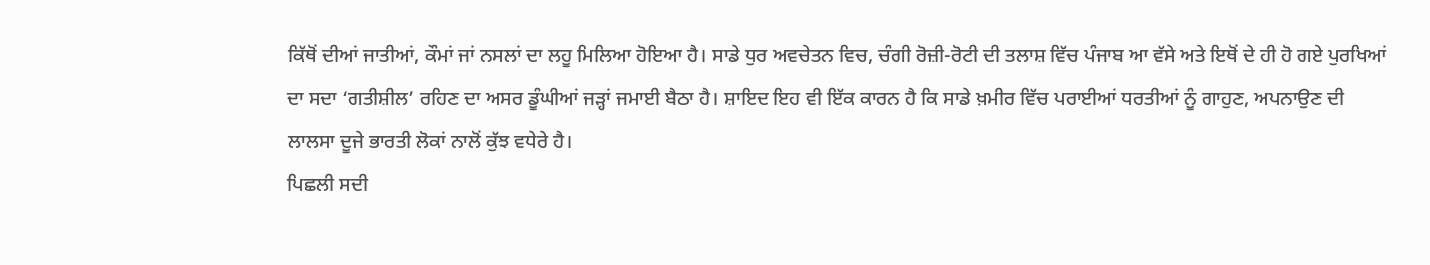ਕਿੱਥੋਂ ਦੀਆਂ ਜਾਤੀਆਂ, ਕੌਮਾਂ ਜਾਂ ਨਸਲਾਂ ਦਾ ਲਹੂ ਮਿਲਿਆ ਹੋਇਆ ਹੈ। ਸਾਡੇ ਧੁਰ ਅਵਚੇਤਨ ਵਿਚ, ਚੰਗੀ ਰੋਜ਼ੀ-ਰੋਟੀ ਦੀ ਤਲਾਸ਼ ਵਿੱਚ ਪੰਜਾਬ ਆ ਵੱਸੇ ਅਤੇ ਇਥੋਂ ਦੇ ਹੀ ਹੋ ਗਏ ਪੁਰਖਿਆਂ ਦਾ ਸਦਾ ‘ਗਤੀਸ਼ੀਲ’ ਰਹਿਣ ਦਾ ਅਸਰ ਡੂੰਘੀਆਂ ਜੜ੍ਹਾਂ ਜਮਾਈ ਬੈਠਾ ਹੈ। ਸ਼ਾਇਦ ਇਹ ਵੀ ਇੱਕ ਕਾਰਨ ਹੈ ਕਿ ਸਾਡੇ ਖ਼ਮੀਰ ਵਿੱਚ ਪਰਾਈਆਂ ਧਰਤੀਆਂ ਨੂੰ ਗਾਹੁਣ, ਅਪਨਾਉਣ ਦੀ ਲਾਲਸਾ ਦੂਜੇ ਭਾਰਤੀ ਲੋਕਾਂ ਨਾਲੋਂ ਕੁੱਝ ਵਧੇਰੇ ਹੈ।
ਪਿਛਲੀ ਸਦੀ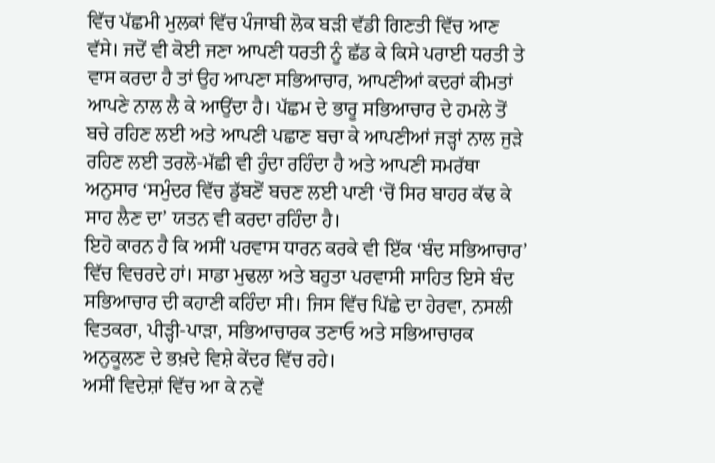ਵਿੱਚ ਪੱਛਮੀ ਮੁਲਕਾਂ ਵਿੱਚ ਪੰਜਾਬੀ ਲੋਕ ਬੜੀ ਵੱਡੀ ਗਿਣਤੀ ਵਿੱਚ ਆਣ ਵੱਸੇ। ਜਦੋਂ ਵੀ ਕੋਈ ਜਣਾ ਆਪਣੀ ਧਰਤੀ ਨੂੰ ਛੱਡ ਕੇ ਕਿਸੇ ਪਰਾਈ ਧਰਤੀ ਤੇ ਵਾਸ ਕਰਦਾ ਹੈ ਤਾਂ ਉਹ ਆਪਣਾ ਸਭਿਆਚਾਰ, ਆਪਣੀਆਂ ਕਦਰਾਂ ਕੀਮਤਾਂ ਆਪਣੇ ਨਾਲ ਲੈ ਕੇ ਆਉਂਦਾ ਹੈ। ਪੱਛਮ ਦੇ ਭਾਰੂ ਸਭਿਆਚਾਰ ਦੇ ਹਮਲੇ ਤੋਂ ਬਚੇ ਰਹਿਣ ਲਈ ਅਤੇ ਆਪਣੀ ਪਛਾਣ ਬਚਾ ਕੇ ਆਪਣੀਆਂ ਜੜ੍ਹਾਂ ਨਾਲ ਜੁੜੇ ਰਹਿਣ ਲਈ ਤਰਲੋ-ਮੱਛੀ ਵੀ ਹੁੰਦਾ ਰਹਿੰਦਾ ਹੈ ਅਤੇ ਆਪਣੀ ਸਮਰੱਥਾ ਅਨੁਸਾਰ ‘ਸਮੁੰਦਰ ਵਿੱਚ ਡੁੱਬਣੋਂ ਬਚਣ ਲਈ ਪਾਣੀ ‘ਚੋਂ ਸਿਰ ਬਾਹਰ ਕੱਢ ਕੇ ਸਾਹ ਲੈਣ ਦਾ’ ਯਤਨ ਵੀ ਕਰਦਾ ਰਹਿੰਦਾ ਹੈ।
ਇਹੋ ਕਾਰਨ ਹੈ ਕਿ ਅਸੀਂ ਪਰਵਾਸ ਧਾਰਨ ਕਰਕੇ ਵੀ ਇੱਕ ‘ਬੰਦ ਸਭਿਆਚਾਰ’ ਵਿੱਚ ਵਿਚਰਦੇ ਹਾਂ। ਸਾਡਾ ਮੁਢਲਾ ਅਤੇ ਬਹੁਤਾ ਪਰਵਾਸੀ ਸਾਹਿਤ ਇਸੇ ਬੰਦ ਸਭਿਆਚਾਰ ਦੀ ਕਹਾਣੀ ਕਹਿੰਦਾ ਸੀ। ਜਿਸ ਵਿੱਚ ਪਿੱਛੇ ਦਾ ਹੇਰਵਾ, ਨਸਲੀ ਵਿਤਕਰਾ, ਪੀੜ੍ਹੀ-ਪਾੜਾ, ਸਭਿਆਚਾਰਕ ਤਣਾਓ ਅਤੇ ਸਭਿਆਚਾਰਕ ਅਨੁਕੂਲਣ ਦੇ ਭਖ਼ਦੇ ਵਿਸ਼ੇ ਕੇਂਦਰ ਵਿੱਚ ਰਹੇ।
ਅਸੀਂ ਵਿਦੇਸ਼ਾਂ ਵਿੱਚ ਆ ਕੇ ਨਵੇਂ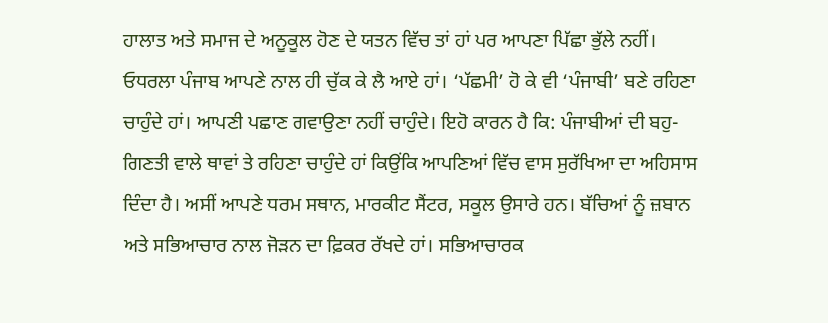ਹਾਲਾਤ ਅਤੇ ਸਮਾਜ ਦੇ ਅਨੂਕੂਲ ਹੋਣ ਦੇ ਯਤਨ ਵਿੱਚ ਤਾਂ ਹਾਂ ਪਰ ਆਪਣਾ ਪਿੱਛਾ ਭੁੱਲੇ ਨਹੀਂ। ਓਧਰਲਾ ਪੰਜਾਬ ਆਪਣੇ ਨਾਲ ਹੀ ਚੁੱਕ ਕੇ ਲੈ ਆਏ ਹਾਂ। ‘ਪੱਛਮੀ’ ਹੋ ਕੇ ਵੀ ‘ਪੰਜਾਬੀ’ ਬਣੇ ਰਹਿਣਾ ਚਾਹੁੰਦੇ ਹਾਂ। ਆਪਣੀ ਪਛਾਣ ਗਵਾਉਣਾ ਨਹੀਂ ਚਾਹੁੰਦੇ। ਇਹੋ ਕਾਰਨ ਹੈ ਕਿ: ਪੰਜਾਬੀਆਂ ਦੀ ਬਹੁ-ਗਿਣਤੀ ਵਾਲੇ ਥਾਵਾਂ ਤੇ ਰਹਿਣਾ ਚਾਹੁੰਦੇ ਹਾਂ ਕਿਉਂਕਿ ਆਪਣਿਆਂ ਵਿੱਚ ਵਾਸ ਸੁਰੱਖਿਆ ਦਾ ਅਹਿਸਾਸ ਦਿੰਦਾ ਹੈ। ਅਸੀਂ ਆਪਣੇ ਧਰਮ ਸਥਾਨ, ਮਾਰਕੀਟ ਸੈਂਟਰ, ਸਕੂਲ ਉਸਾਰੇ ਹਨ। ਬੱਚਿਆਂ ਨੂੰ ਜ਼ਬਾਨ ਅਤੇ ਸਭਿਆਚਾਰ ਨਾਲ ਜੋੜਨ ਦਾ ਫ਼ਿਕਰ ਰੱਖਦੇ ਹਾਂ। ਸਭਿਆਚਾਰਕ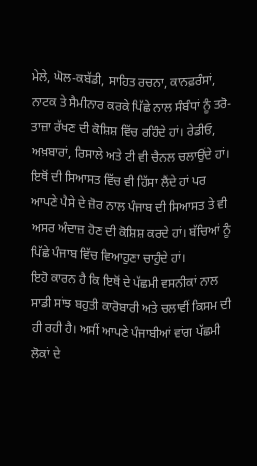ਮੇਲੇ, ਘੋਲ-ਕਬੱਡੀ, ਸਾਹਿਤ ਰਚਨਾ, ਕਾਨਫ਼ਰੰਸਾਂ, ਨਾਟਕ ਤੇ ਸੈਮੀਨਾਰ ਕਰਕੇ ਪਿੱਛੇ ਨਾਲ ਸੰਬੰਧਾਂ ਨੂੰ ਤਰੋ-ਤਾਜ਼ਾ ਰੱਖਣ ਦੀ ਕੋਸ਼ਿਸ਼ ਵਿੱਚ ਰਹਿੰਦੇ ਹਾਂ। ਰੇਡੀਓ, ਅਖ਼ਬਾਰਾਂ, ਰਿਸਾਲੇ ਅਤੇ ਟੀ ਵੀ ਚੈਨਲ ਚਲਾਉਂਦੇ ਹਾਂ। ਇਥੋਂ ਦੀ ਸਿਆਸਤ ਵਿੱਚ ਵੀ ਹਿੱਸਾ ਲੈਂਦੇ ਹਾਂ ਪਰ ਆਪਣੇ ਪੈਸੇ ਦੇ ਜ਼ੋਰ ਨਾਲ ਪੰਜਾਬ ਦੀ ਸਿਆਸਤ ਤੇ ਵੀ ਅਸਰ ਅੰਦਾਜ਼ ਹੋਣ ਦੀ ਕੋਸ਼ਿਸ਼ ਕਰਦੇ ਹਾਂ। ਬੱਚਿਆਂ ਨੂੰ ਪਿੱਛੇ ਪੰਜਾਬ ਵਿੱਚ ਵਿਆਹੁਣਾ ਚਾਹੁੰਦੇ ਹਾਂ।
ਇਹੋ ਕਾਰਨ ਹੈ ਕਿ ਇਥੋਂ ਦੇ ਪੱਛਮੀ ਵਸਨੀਕਾਂ ਨਾਲ ਸਾਡੀ ਸਾਂਝ ਬਹੁਤੀ ਕਾਰੋਬਾਰੀ ਅਤੇ ਚਲਾਵੀਂ ਕਿਸਮ ਦੀ ਹੀ ਰਹੀ ਹੈ। ਅਸੀਂ ਆਪਣੇ ਪੰਜਾਬੀਆਂ ਵਾਂਗ ਪੱਛਮੀ ਲੋਕਾਂ ਦੇ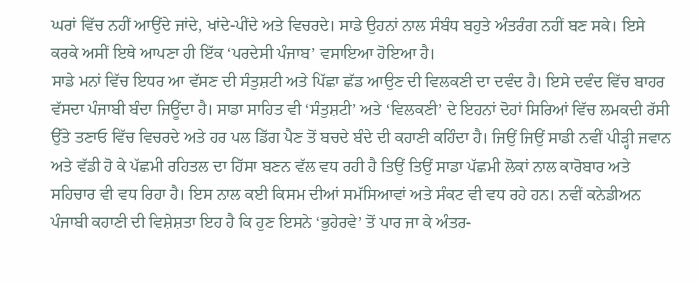ਘਰਾਂ ਵਿੱਚ ਨਹੀਂ ਆਉਂਦੇ ਜਾਂਦੇ, ਖਾਂਦੇ-ਪੀਂਦੇ ਅਤੇ ਵਿਚਰਦੇ। ਸਾਡੇ ਉਹਨਾਂ ਨਾਲ ਸੰਬੰਧ ਬਹੁਤੇ ਅੰਤਰੰਗ ਨਹੀਂ ਬਣ ਸਕੇ। ਇਸੇ ਕਰਕੇ ਅਸੀਂ ਇਥੇ ਆਪਣਾ ਹੀ ਇੱਕ ‘ਪਰਦੇਸੀ ਪੰਜਾਬ’ ਵਸਾਇਆ ਹੋਇਆ ਹੈ।
ਸਾਡੇ ਮਨਾਂ ਵਿੱਚ ਇਧਰ ਆ ਵੱਸਣ ਦੀ ਸੰਤੁਸ਼ਟੀ ਅਤੇ ਪਿੱਛਾ ਛੱਡ ਆਉਣ ਦੀ ਵਿਲਕਣੀ ਦਾ ਦਵੰਦ ਹੈ। ਇਸੇ ਦਵੰਦ ਵਿੱਚ ਬਾਹਰ ਵੱਸਦਾ ਪੰਜਾਬੀ ਬੰਦਾ ਜਿਊਂਦਾ ਹੈ। ਸਾਡਾ ਸਾਹਿਤ ਵੀ ‘ਸੰਤੁਸ਼ਟੀ’ ਅਤੇ ‘ਵਿਲਕਣੀ’ ਦੇ ਇਹਨਾਂ ਦੋਹਾਂ ਸਿਰਿਆਂ ਵਿੱਚ ਲਮਕਦੀ ਰੱਸੀ ਉੱਤੇ ਤਣਾਓ ਵਿੱਚ ਵਿਚਰਦੇ ਅਤੇ ਹਰ ਪਲ ਡਿੱਗ ਪੈਣ ਤੋਂ ਬਚਦੇ ਬੰਦੇ ਦੀ ਕਹਾਣੀ ਕਹਿੰਦਾ ਹੈ। ਜਿਉਂ ਜਿਉਂ ਸਾਡੀ ਨਵੀਂ ਪੀੜ੍ਹੀ ਜਵਾਨ ਅਤੇ ਵੱਡੀ ਹੋ ਕੇ ਪੱਛਮੀ ਰਹਿਤਲ ਦਾ ਹਿੱਸਾ ਬਣਨ ਵੱਲ ਵਧ ਰਹੀ ਹੈ ਤਿਉਂ ਤਿਉਂ ਸਾਡਾ ਪੱਛਮੀ ਲੋਕਾਂ ਨਾਲ ਕਾਰੋਬਾਰ ਅਤੇ ਸਹਿਚਾਰ ਵੀ ਵਧ ਰਿਹਾ ਹੈ। ਇਸ ਨਾਲ ਕਈ ਕਿਸਮ ਦੀਆਂ ਸਮੱਸਿਆਵਾਂ ਅਤੇ ਸੰਕਟ ਵੀ ਵਧ ਰਹੇ ਹਨ। ਨਵੀਂ ਕਨੇਡੀਅਨ ਪੰਜਾਬੀ ਕਹਾਣੀ ਦੀ ਵਿਸ਼ੇਸ਼ਤਾ ਇਹ ਹੈ ਕਿ ਹੁਣ ਇਸਨੇ ‘ਭੁਹੇਰਵੇ’ ਤੋਂ ਪਾਰ ਜਾ ਕੇ ਅੰਤਰ-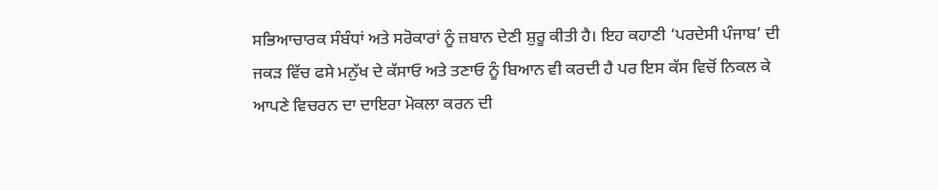ਸਭਿਆਚਾਰਕ ਸੰਬੰਧਾਂ ਅਤੇ ਸਰੋਕਾਰਾਂ ਨੂੰ ਜ਼ਬਾਨ ਦੇਣੀ ਸ਼ੁਰੂ ਕੀਤੀ ਹੈ। ਇਹ ਕਹਾਣੀ ‘ਪਰਦੇਸੀ ਪੰਜਾਬ’ ਦੀ ਜਕੜ ਵਿੱਚ ਫਸੇ ਮਨੁੱਖ ਦੇ ਕੱਸਾਓ ਅਤੇ ਤਣਾਓ ਨੂੰ ਬਿਆਨ ਵੀ ਕਰਦੀ ਹੈ ਪਰ ਇਸ ਕੱਸ ਵਿਚੋਂ ਨਿਕਲ ਕੇ ਆਪਣੇ ਵਿਚਰਨ ਦਾ ਦਾਇਰਾ ਮੋਕਲਾ ਕਰਨ ਦੀ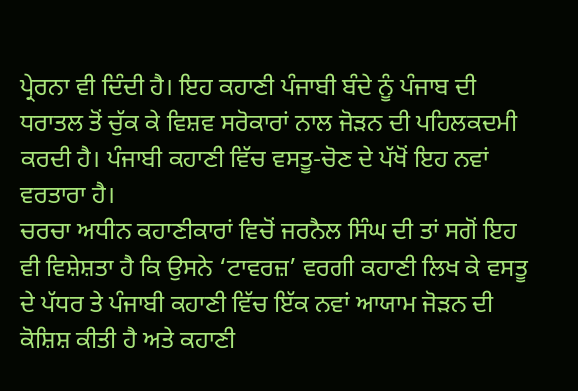ਪ੍ਰੇਰਨਾ ਵੀ ਦਿੰਦੀ ਹੈ। ਇਹ ਕਹਾਣੀ ਪੰਜਾਬੀ ਬੰਦੇ ਨੂੰ ਪੰਜਾਬ ਦੀ ਧਰਾਤਲ ਤੋਂ ਚੁੱਕ ਕੇ ਵਿਸ਼ਵ ਸਰੋਕਾਰਾਂ ਨਾਲ ਜੋੜਨ ਦੀ ਪਹਿਲਕਦਮੀ ਕਰਦੀ ਹੈ। ਪੰਜਾਬੀ ਕਹਾਣੀ ਵਿੱਚ ਵਸਤੂ-ਚੋਣ ਦੇ ਪੱਖੋਂ ਇਹ ਨਵਾਂ ਵਰਤਾਰਾ ਹੈ।
ਚਰਚਾ ਅਧੀਨ ਕਹਾਣੀਕਾਰਾਂ ਵਿਚੋਂ ਜਰਨੈਲ ਸਿੰਘ ਦੀ ਤਾਂ ਸਗੋਂ ਇਹ ਵੀ ਵਿਸ਼ੇਸ਼ਤਾ ਹੈ ਕਿ ਉਸਨੇ ‘ਟਾਵਰਜ਼’ ਵਰਗੀ ਕਹਾਣੀ ਲਿਖ ਕੇ ਵਸਤੂ ਦੇ ਪੱਧਰ ਤੇ ਪੰਜਾਬੀ ਕਹਾਣੀ ਵਿੱਚ ਇੱਕ ਨਵਾਂ ਆਯਾਮ ਜੋੜਨ ਦੀ ਕੋਸ਼ਿਸ਼ ਕੀਤੀ ਹੈ ਅਤੇ ਕਹਾਣੀ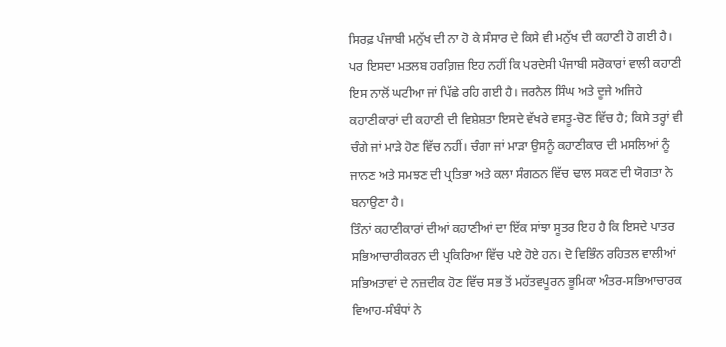ਸਿਰਫ਼ ਪੰਜਾਬੀ ਮਨੁੱਖ ਦੀ ਨਾ ਹੋ ਕੇ ਸੰਸਾਰ ਦੇ ਕਿਸੇ ਵੀ ਮਨੁੱਖ ਦੀ ਕਹਾਣੀ ਹੋ ਗਈ ਹੈ। ਪਰ ਇਸਦਾ ਮਤਲਬ ਹਰਗ਼ਿਜ਼ ਇਹ ਨਹੀਂ ਕਿ ਪਰਦੇਸੀ ਪੰਜਾਬੀ ਸਰੋਕਾਰਾਂ ਵਾਲੀ ਕਹਾਣੀ ਇਸ ਨਾਲੋਂ ਘਟੀਆ ਜਾਂ ਪਿੱਛੇ ਰਹਿ ਗਈ ਹੈ। ਜਰਨੈਲ ਸਿੰਘ ਅਤੇ ਦੂਜੇ ਅਜਿਹੇ ਕਹਾਣੀਕਾਰਾਂ ਦੀ ਕਹਾਣੀ ਦੀ ਵਿਸ਼ੇਸ਼ਤਾ ਇਸਦੇ ਵੱਖਰੇ ਵਸਤੂ-ਚੋਣ ਵਿੱਚ ਹੈ; ਕਿਸੇ ਤਰ੍ਹਾਂ ਵੀ ਚੰਗੇ ਜਾਂ ਮਾੜੇ ਹੋਣ ਵਿੱਚ ਨਹੀਂ। ਚੰਗਾ ਜਾਂ ਮਾੜਾ ਉਸਨੂੰ ਕਹਾਣੀਕਾਰ ਦੀ ਮਸਲਿਆਂ ਨੂੰ ਜਾਨਣ ਅਤੇ ਸਮਝਣ ਦੀ ਪ੍ਰਤਿਭਾ ਅਤੇ ਕਲਾ ਸੰਗਠਨ ਵਿੱਚ ਢਾਲ ਸਕਣ ਦੀ ਯੋਗਤਾ ਨੇ ਬਨਾਉਣਾ ਹੈ।
ਤਿੰਨਾਂ ਕਹਾਣੀਕਾਰਾਂ ਦੀਆਂ ਕਹਾਣੀਆਂ ਦਾ ਇੱਕ ਸਾਂਝਾ ਸੂਤਰ ਇਹ ਹੈ ਕਿ ਇਸਦੇ ਪਾਤਰ ਸਭਿਆਚਾਰੀਕਰਨ ਦੀ ਪ੍ਰਕਿਰਿਆ ਵਿੱਚ ਪਏ ਹੋਏ ਹਨ। ਦੋ ਵਿਭਿੰਨ ਰਹਿਤਲ ਵਾਲੀਆਂ ਸਭਿਅਤਾਵਾਂ ਦੇ ਨਜ਼ਦੀਕ ਹੋਣ ਵਿੱਚ ਸਭ ਤੋਂ ਮਹੱਤਵਪੂਰਨ ਭੂਮਿਕਾ ਅੰਤਰ-ਸਭਿਆਚਾਰਕ ਵਿਆਹ-ਸੰਬੰਧਾਂ ਨੇ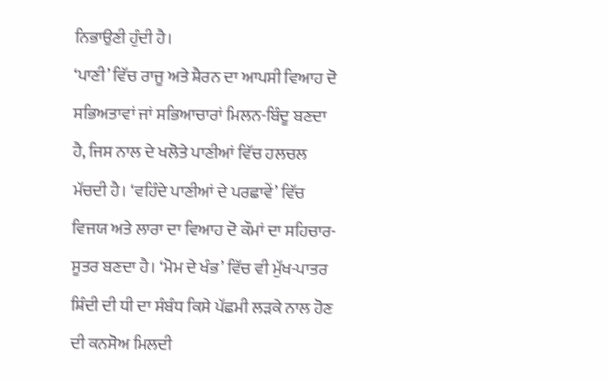ਨਿਭਾਉਣੀ ਹੁੰਦੀ ਹੈ।
‘ਪਾਣੀ’ ਵਿੱਚ ਰਾਜੂ ਅਤੇ ਸ਼ੈਰਨ ਦਾ ਆਪਸੀ ਵਿਆਹ ਦੋ ਸਭਿਅਤਾਵਾਂ ਜਾਂ ਸਭਿਆਚਾਰਾਂ ਮਿਲਨ-ਬਿੰਦੂ ਬਣਦਾ ਹੈ, ਜਿਸ ਨਾਲ ਦੇ ਖਲੋਤੇ ਪਾਣੀਆਂ ਵਿੱਚ ਹਲਚਲ ਮੱਚਦੀ ਹੈ। ‘ਵਹਿੰਦੇ ਪਾਣੀਆਂ ਦੇ ਪਰਛਾਵੇਂ’ ਵਿੱਚ ਵਿਜਯ ਅਤੇ ਲਾਰਾ ਦਾ ਵਿਆਹ ਦੋ ਕੌਮਾਂ ਦਾ ਸਹਿਚਾਰ-ਸੂਤਰ ਬਣਦਾ ਹੈ। ‘ਮੋਮ ਦੇ ਖੰਭ’ ਵਿੱਚ ਵੀ ਮੁੱਖ-ਪਾਤਰ ਸ਼ਿੰਦੀ ਦੀ ਧੀ ਦਾ ਸੰਬੰਧ ਕਿਸੇ ਪੱਛਮੀ ਲੜਕੇ ਨਾਲ ਹੋਣ ਦੀ ਕਨਸੋਅ ਮਿਲਦੀ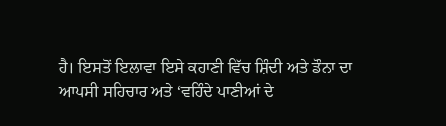ਹੈ। ਇਸਤੋਂ ਇਲਾਵਾ ਇਸੇ ਕਹਾਣੀ ਵਿੱਚ ਸ਼ਿੰਦੀ ਅਤੇ ਡੌਨਾ ਦਾ ਆਪਸੀ ਸਹਿਚਾਰ ਅਤੇ ‘ਵਹਿੰਦੇ ਪਾਣੀਆਂ ਦੇ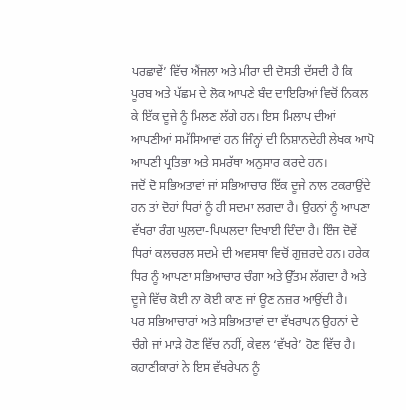ਪਰਛਾਵੇਂ’ ਵਿੱਚ ਐਂਜਲਾ ਅਤੇ ਮੀਰਾ ਦੀ ਦੋਸਤੀ ਦੱਸਦੀ ਹੈ ਕਿ ਪੂਰਬ ਅਤੇ ਪੱਛਮ ਦੇ ਲੋਕ ਆਪਣੇ ਬੰਦ ਦਾਇਰਿਆਂ ਵਿਚੋਂ ਨਿਕਲ ਕੇ ਇੱਕ ਦੂਜੇ ਨੂੰ ਮਿਲਣ ਲੱਗੇ ਹਨ। ਇਸ ਮਿਲਾਪ ਦੀਆਂ ਆਪਣੀਆਂ ਸਮੱਸਿਆਵਾਂ ਹਨ ਜਿੰਨ੍ਹਾਂ ਦੀ ਨਿਸ਼ਾਨਦੇਹੀ ਲੇਖਕ ਆਪੋ ਆਪਣੀ ਪ੍ਰਤਿਭਾ ਅਤੇ ਸਮਰੱਥਾ ਅਨੁਸਾਰ ਕਰਦੇ ਹਨ।
ਜਦੋਂ ਦੋ ਸਭਿਅਤਾਵਾਂ ਜਾਂ ਸਭਿਆਚਾਰ ਇੱਕ ਦੂਜੇ ਨਾਲ ਟਕਰਾਉਂਦੇ ਹਨ ਤਾਂ ਦੋਹਾਂ ਧਿਰਾਂ ਨੂੰ ਹੀ ਸਦਮਾ ਲਗਦਾ ਹੈ। ਉਹਨਾਂ ਨੂੰ ਆਪਣਾ ਵੱਖਰਾ ਰੰਗ ਘੁਲਦਾ-ਪਿਘਲਦਾ ਦਿਖਾਈ ਦਿੰਦਾ ਹੈ। ਇੰਜ ਦੋਵੇਂ ਧਿਰਾਂ ਕਲਚਰਲ ਸਦਮੇ ਦੀ ਅਵਸਥਾ ਵਿਚੋਂ ਗੁਜ਼ਰਦੇ ਹਨ। ਹਰੇਕ ਧਿਰ ਨੂੰ ਆਪਣਾ ਸਭਿਆਚਾਰ ਚੰਗਾ ਅਤੇ ਉੱਤਮ ਲੱਗਦਾ ਹੈ ਅਤੇ ਦੂਜੇ ਵਿੱਚ ਕੋਈ ਨਾ ਕੋਈ ਕਾਣ ਜਾਂ ਊਣ ਨਜ਼ਰ ਆਉਂਦੀ ਹੈ।
ਪਰ ਸਭਿਆਚਾਰਾਂ ਅਤੇ ਸਭਿਅਤਾਵਾਂ ਦਾ ਵੱਖਰਾਪਨ ਉਹਨਾਂ ਦੇ ਚੰਗੇ ਜਾਂ ਮਾੜੇ ਹੋਣ ਵਿੱਚ ਨਹੀਂ, ਕੇਵਲ ‘ਵੱਖਰੇ’ ਹੋਣ ਵਿੱਚ ਹੈ। ਕਹਾਣੀਕਾਰਾਂ ਨੇ ਇਸ ਵੱਖਰੇਪਨ ਨੂੰ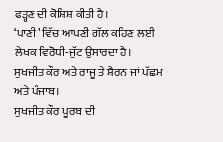ਫੜ੍ਹਣ ਦੀ ਕੋਸ਼ਿਸ਼ ਕੀਤੀ ਹੈ।
‘ਪਾਣੀ’ ਵਿੱਚ ਆਪਣੀ ਗੱਲ ਕਹਿਣ ਲਈ ਲੇਖਕ ਵਿਰੋਧੀ-ਜੁੱਟ ਉਸਾਰਦਾ ਹੈ।
ਸੁਖਜੀਤ ਕੌਰ ਅਤੇ ਰਾਜੂ ਤੇ ਸ਼ੈਰਨ ਜਾਂ ਪੱਛਮ ਅਤੇ ਪੰਜਾਬ।
ਸੁਖਜੀਤ ਕੌਰ ਪੂਰਬ ਦੀ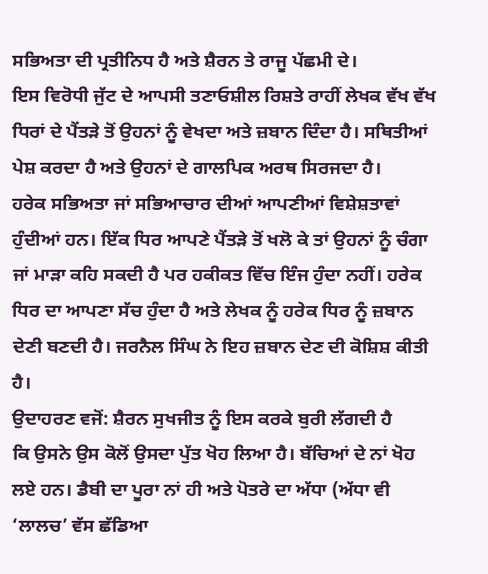ਸਭਿਅਤਾ ਦੀ ਪ੍ਰਤੀਨਿਧ ਹੈ ਅਤੇ ਸ਼ੈਰਨ ਤੇ ਰਾਜੂ ਪੱਛਮੀ ਦੇ।
ਇਸ ਵਿਰੋਧੀ ਜੁੱਟ ਦੇ ਆਪਸੀ ਤਣਾਓਸ਼ੀਲ ਰਿਸ਼ਤੇ ਰਾਹੀਂ ਲੇਖਕ ਵੱਖ ਵੱਖ ਧਿਰਾਂ ਦੇ ਪੈਂਤੜੇ ਤੋਂ ਉਹਨਾਂ ਨੂੰ ਵੇਖਦਾ ਅਤੇ ਜ਼ਬਾਨ ਦਿੰਦਾ ਹੈ। ਸਥਿਤੀਆਂ ਪੇਸ਼ ਕਰਦਾ ਹੈ ਅਤੇ ਉਹਨਾਂ ਦੇ ਗਾਲਪਿਕ ਅਰਥ ਸਿਰਜਦਾ ਹੈ।
ਹਰੇਕ ਸਭਿਅਤਾ ਜਾਂ ਸਭਿਆਚਾਰ ਦੀਆਂ ਆਪਣੀਆਂ ਵਿਸ਼ੇਸ਼ਤਾਵਾਂ ਹੁੰਦੀਆਂ ਹਨ। ਇੱਕ ਧਿਰ ਆਪਣੇ ਪੈਂਤੜੇ ਤੋਂ ਖਲੋ ਕੇ ਤਾਂ ਉਹਨਾਂ ਨੂੰ ਚੰਗਾ ਜਾਂ ਮਾੜਾ ਕਹਿ ਸਕਦੀ ਹੈ ਪਰ ਹਕੀਕਤ ਵਿੱਚ ਇੰਜ ਹੁੰਦਾ ਨਹੀਂ। ਹਰੇਕ ਧਿਰ ਦਾ ਆਪਣਾ ਸੱਚ ਹੁੰਦਾ ਹੈ ਅਤੇ ਲੇਖਕ ਨੂੰ ਹਰੇਕ ਧਿਰ ਨੂੰ ਜ਼ਬਾਨ ਦੇਣੀ ਬਣਦੀ ਹੈ। ਜਰਨੈਲ ਸਿੰਘ ਨੇ ਇਹ ਜ਼ਬਾਨ ਦੇਣ ਦੀ ਕੋਸ਼ਿਸ਼ ਕੀਤੀ ਹੈ।
ਉਦਾਹਰਣ ਵਜੋਂ: ਸ਼ੈਰਨ ਸੁਖਜੀਤ ਨੂੰ ਇਸ ਕਰਕੇ ਬੁਰੀ ਲੱਗਦੀ ਹੈ
ਕਿ ਉਸਨੇ ਉਸ ਕੋਲੋਂ ਉਸਦਾ ਪੁੱਤ ਖੋਹ ਲਿਆ ਹੈ। ਬੱਚਿਆਂ ਦੇ ਨਾਂ ਖੋਹ ਲਏ ਹਨ। ਡੈਬੀ ਦਾ ਪੂਰਾ ਨਾਂ ਹੀ ਅਤੇ ਪੋਤਰੇ ਦਾ ਅੱਧਾ (ਅੱਧਾ ਵੀ ‘ਲਾਲਚ’ ਵੱਸ ਛੱਡਿਆ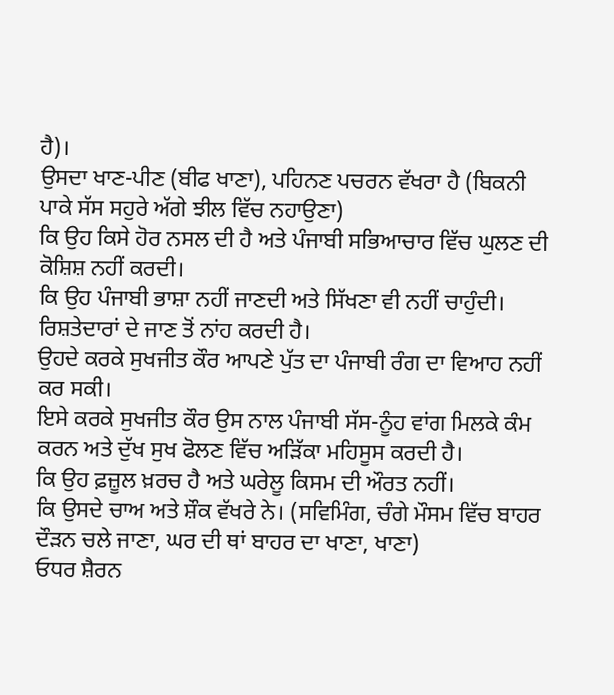ਹੈ)।
ਉਸਦਾ ਖਾਣ-ਪੀਣ (ਬੀਫ ਖਾਣਾ), ਪਹਿਨਣ ਪਚਰਨ ਵੱਖਰਾ ਹੈ (ਬਿਕਨੀ ਪਾਕੇ ਸੱਸ ਸਹੁਰੇ ਅੱਗੇ ਝੀਲ ਵਿੱਚ ਨਹਾਉਣਾ)
ਕਿ ਉਹ ਕਿਸੇ ਹੋਰ ਨਸਲ ਦੀ ਹੈ ਅਤੇ ਪੰਜਾਬੀ ਸਭਿਆਚਾਰ ਵਿੱਚ ਘੁਲਣ ਦੀ ਕੋਸ਼ਿਸ਼ ਨਹੀਂ ਕਰਦੀ।
ਕਿ ਉਹ ਪੰਜਾਬੀ ਭਾਸ਼ਾ ਨਹੀਂ ਜਾਣਦੀ ਅਤੇ ਸਿੱਖਣਾ ਵੀ ਨਹੀਂ ਚਾਹੁੰਦੀ।
ਰਿਸ਼ਤੇਦਾਰਾਂ ਦੇ ਜਾਣ ਤੋਂ ਨਾਂਹ ਕਰਦੀ ਹੈ।
ਉਹਦੇ ਕਰਕੇ ਸੁਖਜੀਤ ਕੌਰ ਆਪਣੇ ਪੁੱਤ ਦਾ ਪੰਜਾਬੀ ਰੰਗ ਦਾ ਵਿਆਹ ਨਹੀਂ ਕਰ ਸਕੀ।
ਇਸੇ ਕਰਕੇ ਸੁਖਜੀਤ ਕੌਰ ਉਸ ਨਾਲ ਪੰਜਾਬੀ ਸੱਸ-ਨੂੰਹ ਵਾਂਗ ਮਿਲਕੇ ਕੰਮ ਕਰਨ ਅਤੇ ਦੁੱਖ ਸੁਖ ਫੋਲਣ ਵਿੱਚ ਅੜਿੱਕਾ ਮਹਿਸੂਸ ਕਰਦੀ ਹੈ।
ਕਿ ਉਹ ਫ਼ਜ਼ੂਲ ਖ਼ਰਚ ਹੈ ਅਤੇ ਘਰੇਲੂ ਕਿਸਮ ਦੀ ਔਰਤ ਨਹੀਂ।
ਕਿ ਉਸਦੇ ਚਾਅ ਅਤੇ ਸ਼ੌਕ ਵੱਖਰੇ ਨੇ। (ਸਵਿਮਿੰਗ, ਚੰਗੇ ਮੌਸਮ ਵਿੱਚ ਬਾਹਰ ਦੌੜਨ ਚਲੇ ਜਾਣਾ, ਘਰ ਦੀ ਥਾਂ ਬਾਹਰ ਦਾ ਖਾਣਾ, ਖਾਣਾ)
ਓਧਰ ਸ਼ੈਰਨ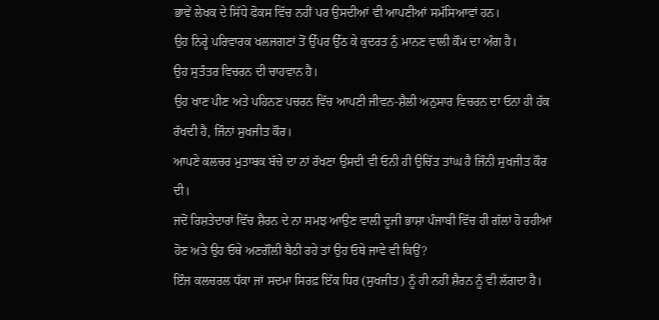ਭਾਵੇਂ ਲੇਖਕ ਦੇ ਸਿੱਧੇ ਫੋਕਸ ਵਿੱਚ ਨਹੀਂ ਪਰ ਉਸਦੀਆਂ ਵੀ ਆਪਣੀਆਂ ਸਮੱਸਿਆਵਾਂ ਹਨ।
ਉਹ ਨਿਰ੍ਹੇ ਪਰਿਵਾਰਕ ਖਲਜਗਣਾਂ ਤੋਂ ਉੱਪਰ ਉੱਠ ਕੇ ਕੁਦਰਤ ਨੁੰ ਮਾਨਣ ਵਾਲੀ ਕੌਮ ਦਾ ਅੰਗ ਹੈ।
ਉਹ ਸੁਤੰਤਰ ਵਿਚਰਨ ਦੀ ਚਾਹਵਾਨ ਹੈ।
ਉਹ ਖਾਣ ਪੀਣ ਅਤੇ ਪਹਿਨਣ ਪਚਰਨ ਵਿੱਚ ਆਪਣੀ ਜੀਵਨ-ਸ਼ੈਲੀ ਅਨੁਸਾਰ ਵਿਚਰਨ ਦਾ ਓਨਾ ਹੀ ਹੱਕ ਰੱਖਦੀ ਹੈ, ਜਿੰਨਾਂ ਸੁਖਜੀਤ ਕੌਰ।
ਆਪਣੇ ਕਲਚਰ ਮੁਤਾਬਕ ਬੱਚੇ ਦਾ ਨਾਂ ਰੱਖਣਾ ਉਸਦੀ ਵੀ ਓਨੀ ਹੀ ਉਚਿੱਤ ਤਾਂਘ ਹੈ ਜਿੰਨੀ ਸੁਖਜੀਤ ਕੌਰ ਦੀ।
ਜਦੋਂ ਰਿਸ਼ਤੇਦਾਰਾਂ ਵਿੱਚ ਸ਼ੈਰਨ ਦੇ ਨਾ ਸਮਝ ਆਉਣ ਵਾਲੀ ਦੂਜੀ ਭਾਸ਼ਾ ਪੰਜਾਬੀ ਵਿੱਚ ਹੀ ਗੱਲਾਂ ਹੋ ਰਹੀਆਂ ਹੋਣ ਅਤੇ ਉਹ ਓਥੇ ਅਣਗੌਲੀ ਬੈਠੀ ਰਹੇ ਤਾਂ ਉਹ ਓਥੇ ਜਾਵੇ ਵੀ ਕਿਉਂ?
ਇੰਜ ਕਲਚਰਲ ਧੱਕਾ ਜਾਂ ਸਦਮਾ ਸਿਰਫ਼ ਇੱਕ ਧਿਰ (ਸੁਖਜੀਤ) ਨੂੰ ਹੀ ਨਹੀਂ ਸ਼ੈਰਨ ਨੂੰ ਵੀ ਲੱਗਦਾ ਹੈ।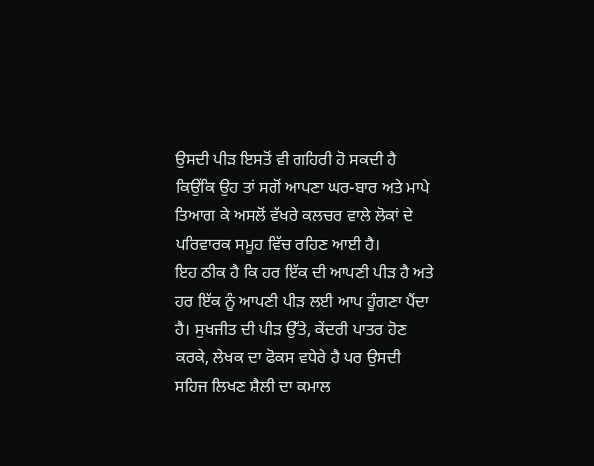ਉਸਦੀ ਪੀੜ ਇਸਤੋਂ ਵੀ ਗਹਿਰੀ ਹੋ ਸਕਦੀ ਹੈ ਕਿਉਂਕਿ ਉਹ ਤਾਂ ਸਗੋਂ ਆਪਣਾ ਘਰ-ਬਾਰ ਅਤੇ ਮਾਪੇ ਤਿਆਗ ਕੇ ਅਸਲੋਂ ਵੱਖਰੇ ਕਲਚਰ ਵਾਲੇ ਲੋਕਾਂ ਦੇ ਪਰਿਵਾਰਕ ਸਮੂਹ ਵਿੱਚ ਰਹਿਣ ਆਈ ਹੈ।
ਇਹ ਠੀਕ ਹੈ ਕਿ ਹਰ ਇੱਕ ਦੀ ਆਪਣੀ ਪੀੜ ਹੈ ਅਤੇ ਹਰ ਇੱਕ ਨੂੰ ਆਪਣੀ ਪੀੜ ਲਈ ਆਪ ਹੂੰਗਣਾ ਪੈਂਦਾ ਹੈ। ਸੁਖਜੀਤ ਦੀ ਪੀੜ ਉੱਤੇ, ਕੇਂਦਰੀ ਪਾਤਰ ਹੋਣ ਕਰਕੇ, ਲੇਖਕ ਦਾ ਫੋਕਸ ਵਧੇਰੇ ਹੈ ਪਰ ਉਸਦੀ ਸਹਿਜ ਲਿਖਣ ਸ਼ੈਲੀ ਦਾ ਕਮਾਲ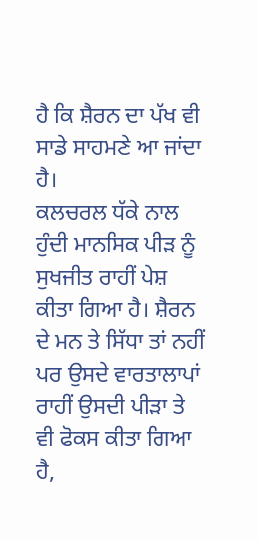ਹੈ ਕਿ ਸ਼ੈਰਨ ਦਾ ਪੱਖ ਵੀ ਸਾਡੇ ਸਾਹਮਣੇ ਆ ਜਾਂਦਾ ਹੈ।
ਕਲਚਰਲ ਧੱਕੇ ਨਾਲ ਹੁੰਦੀ ਮਾਨਸਿਕ ਪੀੜ ਨੂੰ ਸੁਖਜੀਤ ਰਾਹੀਂ ਪੇਸ਼ ਕੀਤਾ ਗਿਆ ਹੈ। ਸ਼ੈਰਨ ਦੇ ਮਨ ਤੇ ਸਿੱਧਾ ਤਾਂ ਨਹੀਂ ਪਰ ਉਸਦੇ ਵਾਰਤਾਲਾਪਾਂ ਰਾਹੀਂ ਉਸਦੀ ਪੀੜਾ ਤੇ ਵੀ ਫੋਕਸ ਕੀਤਾ ਗਿਆ ਹੈ,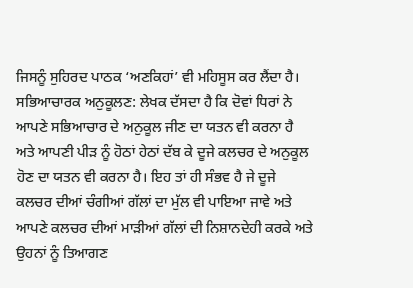ਜਿਸਨੂੰ ਸੁਹਿਰਦ ਪਾਠਕ ‘ਅਣਕਿਹਾਂ’ ਵੀ ਮਹਿਸੂਸ ਕਰ ਲੈਂਦਾ ਹੈ।
ਸਭਿਆਚਾਰਕ ਅਨੁਕੂਲਣ: ਲੇਖਕ ਦੱਸਦਾ ਹੈ ਕਿ ਦੋਵਾਂ ਧਿਰਾਂ ਨੇ ਆਪਣੇ ਸਭਿਆਚਾਰ ਦੇ ਅਨੁਕੂਲ ਜੀਣ ਦਾ ਯਤਨ ਵੀ ਕਰਨਾ ਹੈ ਅਤੇ ਆਪਣੀ ਪੀੜ ਨੂੰ ਹੋਠਾਂ ਹੇਠਾਂ ਦੱਬ ਕੇ ਦੂਜੇ ਕਲਚਰ ਦੇ ਅਨੁਕੂਲ ਹੋਣ ਦਾ ਯਤਨ ਵੀ ਕਰਨਾ ਹੈ। ਇਹ ਤਾਂ ਹੀ ਸੰਭਵ ਹੈ ਜੇ ਦੂਜੇ ਕਲਚਰ ਦੀਆਂ ਚੰਗੀਆਂ ਗੱਲਾਂ ਦਾ ਮੁੱਲ ਵੀ ਪਾਇਆ ਜਾਵੇ ਅਤੇ ਆਪਣੇ ਕਲਚਰ ਦੀਆਂ ਮਾੜੀਆਂ ਗੱਲਾਂ ਦੀ ਨਿਸ਼ਾਨਦੇਹੀ ਕਰਕੇ ਅਤੇ ਉਹਨਾਂ ਨੂੰ ਤਿਆਗਣ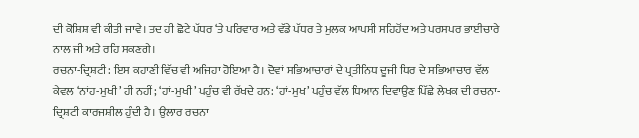ਦੀ ਕੋਸ਼ਿਸ਼ ਵੀ ਕੀਤੀ ਜਾਵੇ। ਤਦ ਹੀ ਛੋਟੇ ਪੱਧਰ ‘ਤੇ ਪਰਿਵਾਰ ਅਤੇ ਵੱਡੇ ਪੱਧਰ ਤੇ ਮੁਲਕ ਆਪਸੀ ਸਹਿਹੋਂਦ ਅਤੇ ਪਰਸਪਰ ਭਾਈਚਾਰੇ ਨਾਲ ਜੀ ਅਤੇ ਰਹਿ ਸਕਣਗੇ।
ਰਚਨਾ-ਦ੍ਰਿਸ਼ਟੀ: ਇਸ ਕਹਾਣੀ ਵਿੱਚ ਵੀ ਅਜਿਹਾ ਹੋਇਆ ਹੈ। ਦੋਵਾਂ ਸਭਿਆਚਾਰਾਂ ਦੇ ਪ੍ਰਤੀਨਿਧ ਦੂਜੀ ਧਿਰ ਦੇ ਸਭਿਆਚਾਰ ਵੱਲ ਕੇਵਲ ‘ਨਾਂਹ-ਮੁਖੀ’ ਹੀ ਨਹੀਂ; ‘ਹਾਂ-ਮੁਖੀ’ ਪਹੁੰਚ ਵੀ ਰੱਖਦੇ ਹਨ: ‘ਹਾਂ-ਮੁਖ’ ਪਹੁੰਚ ਵੱਲ ਧਿਆਨ ਦਿਵਾਉਣ ਪਿੱਛੇ ਲੇਖਕ ਦੀ ਰਚਨਾ-ਦ੍ਰਿਸ਼ਟੀ ਕਾਰਜਸ਼ੀਲ ਹੁੰਦੀ ਹੈ। ਉਲਾਰ ਰਚਨਾ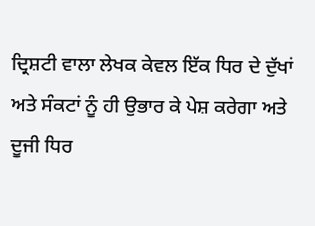ਦ੍ਰਿਸ਼ਟੀ ਵਾਲਾ ਲੇਖਕ ਕੇਵਲ ਇੱਕ ਧਿਰ ਦੇ ਦੁੱਖਾਂ ਅਤੇ ਸੰਕਟਾਂ ਨੂੰ ਹੀ ਉਭਾਰ ਕੇ ਪੇਸ਼ ਕਰੇਗਾ ਅਤੇ ਦੂਜੀ ਧਿਰ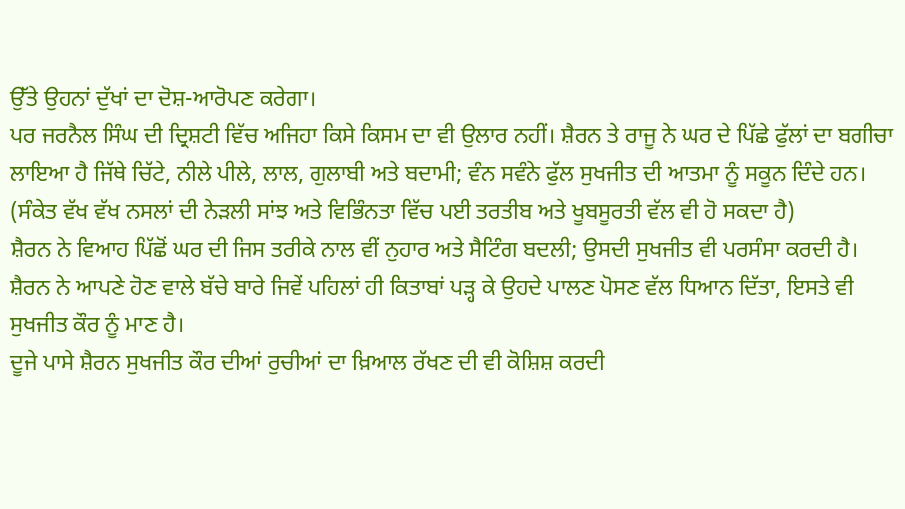ਉੱਤੇ ਉਹਨਾਂ ਦੁੱਖਾਂ ਦਾ ਦੋਸ਼-ਆਰੋਪਣ ਕਰੇਗਾ।
ਪਰ ਜਰਨੈਲ ਸਿੰਘ ਦੀ ਦ੍ਰਿਸ਼ਟੀ ਵਿੱਚ ਅਜਿਹਾ ਕਿਸੇ ਕਿਸਮ ਦਾ ਵੀ ਉਲਾਰ ਨਹੀਂ। ਸ਼ੈਰਨ ਤੇ ਰਾਜੂ ਨੇ ਘਰ ਦੇ ਪਿੱਛੇ ਫੁੱਲਾਂ ਦਾ ਬਗੀਚਾ ਲਾਇਆ ਹੈ ਜਿੱਥੇ ਚਿੱਟੇ, ਨੀਲੇ ਪੀਲੇ, ਲਾਲ, ਗੁਲਾਬੀ ਅਤੇ ਬਦਾਮੀ; ਵੰਨ ਸਵੰਨੇ ਫੁੱਲ ਸੁਖਜੀਤ ਦੀ ਆਤਮਾ ਨੂੰ ਸਕੂਨ ਦਿੰਦੇ ਹਨ। (ਸੰਕੇਤ ਵੱਖ ਵੱਖ ਨਸਲਾਂ ਦੀ ਨੇੜਲੀ ਸਾਂਝ ਅਤੇ ਵਿਭਿੰਨਤਾ ਵਿੱਚ ਪਈ ਤਰਤੀਬ ਅਤੇ ਖੂਬਸੂਰਤੀ ਵੱਲ ਵੀ ਹੋ ਸਕਦਾ ਹੈ)
ਸ਼ੈਰਨ ਨੇ ਵਿਆਹ ਪਿੱਛੋਂ ਘਰ ਦੀ ਜਿਸ ਤਰੀਕੇ ਨਾਲ ਵੀਂ ਨੁਹਾਰ ਅਤੇ ਸੈਟਿੰਗ ਬਦਲੀ; ਉਸਦੀ ਸੁਖਜੀਤ ਵੀ ਪਰਸੰਸਾ ਕਰਦੀ ਹੈ।
ਸ਼ੈਰਨ ਨੇ ਆਪਣੇ ਹੋਣ ਵਾਲੇ ਬੱਚੇ ਬਾਰੇ ਜਿਵੇਂ ਪਹਿਲਾਂ ਹੀ ਕਿਤਾਬਾਂ ਪੜ੍ਹ ਕੇ ਉਹਦੇ ਪਾਲਣ ਪੋਸਣ ਵੱਲ ਧਿਆਨ ਦਿੱਤਾ, ਇਸਤੇ ਵੀ ਸੁਖਜੀਤ ਕੌਰ ਨੂੰ ਮਾਣ ਹੈ।
ਦੂਜੇ ਪਾਸੇ ਸ਼ੈਰਨ ਸੁਖਜੀਤ ਕੌਰ ਦੀਆਂ ਰੁਚੀਆਂ ਦਾ ਖ਼ਿਆਲ ਰੱਖਣ ਦੀ ਵੀ ਕੋਸ਼ਿਸ਼ ਕਰਦੀ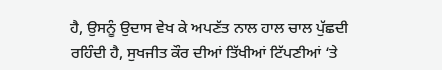ਹੈ, ਉਸਨੂੰ ਉਦਾਸ ਵੇਖ ਕੇ ਅਪਣੱਤ ਨਾਲ ਹਾਲ ਚਾਲ ਪੁੱਛਦੀ ਰਹਿੰਦੀ ਹੈ, ਸੁਖਜੀਤ ਕੌਰ ਦੀਆਂ ਤਿੱਖੀਆਂ ਟਿੱਪਣੀਆਂ ‘ਤੇ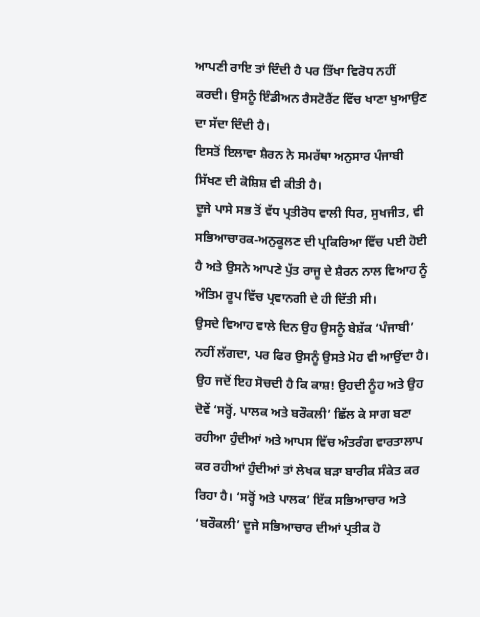ਆਪਣੀ ਰਾਇ ਤਾਂ ਦਿੰਦੀ ਹੈ ਪਰ ਤਿੱਖਾ ਵਿਰੋਧ ਨਹੀਂ ਕਰਦੀ। ਉਸਨੂੰ ਇੰਡੀਅਨ ਰੈਸਟੋਰੈਂਟ ਵਿੱਚ ਖਾਣਾ ਖੁਆਉਣ ਦਾ ਸੱਦਾ ਦਿੰਦੀ ਹੈ।
ਇਸਤੋਂ ਇਲਾਵਾ ਸ਼ੈਰਨ ਨੇ ਸਮਰੱਥਾ ਅਨੁਸਾਰ ਪੰਜਾਬੀ ਸਿੱਖਣ ਦੀ ਕੋਸ਼ਿਸ਼ ਵੀ ਕੀਤੀ ਹੈ।
ਦੂਜੇ ਪਾਸੇ ਸਭ ਤੋਂ ਵੱਧ ਪ੍ਰਤੀਰੋਧ ਵਾਲੀ ਧਿਰ, ਸੁਖਜੀਤ, ਵੀ ਸਭਿਆਚਾਰਕ-ਅਨੁਕੂਲਣ ਦੀ ਪ੍ਰਕਿਰਿਆ ਵਿੱਚ ਪਈ ਹੋਈ ਹੈ ਅਤੇ ਉਸਨੇ ਆਪਣੇ ਪੁੱਤ ਰਾਜੂ ਦੇ ਸ਼ੈਰਨ ਨਾਲ ਵਿਆਹ ਨੂੰ ਅੰਤਿਮ ਰੂਪ ਵਿੱਚ ਪ੍ਰਵਾਨਗੀ ਦੇ ਹੀ ਦਿੱਤੀ ਸੀ।
ਉਸਦੇ ਵਿਆਹ ਵਾਲੇ ਦਿਨ ਉਹ ਉਸਨੂੰ ਬੇਸ਼ੱਕ ‘ਪੰਜਾਬੀ’ ਨਹੀਂ ਲੱਗਦਾ, ਪਰ ਫਿਰ ਉਸਨੂੰ ਉਸਤੇ ਮੋਹ ਵੀ ਆਉਂਦਾ ਹੈ। ਉਹ ਜਦੋਂ ਇਹ ਸੋਚਦੀ ਹੈ ਕਿ ਕਾਸ਼! ਉਹਦੀ ਨੂੰਹ ਅਤੇ ਉਹ ਦੋਵੇਂ ‘ਸਰ੍ਹੋਂ, ਪਾਲਕ ਅਤੇ ਬਰੌਕਲੀ’ ਛਿੱਲ ਕੇ ਸਾਗ ਬਣਾ ਰਹੀਆ ਹੁੰਦੀਆਂ ਅਤੇ ਆਪਸ ਵਿੱਚ ਅੰਤਰੰਗ ਵਾਰਤਾਲਾਪ ਕਰ ਰਹੀਆਂ ਹੁੰਦੀਆਂ ਤਾਂ ਲੇਖਕ ਬੜਾ ਬਾਰੀਕ ਸੰਕੇਤ ਕਰ ਰਿਹਾ ਹੈ। ‘ਸਰ੍ਹੋਂ ਅਤੇ ਪਾਲਕ’ ਇੱਕ ਸਭਿਆਚਾਰ ਅਤੇ ‘ਬਰੌਕਲੀ’ ਦੂਜੇ ਸਭਿਆਚਾਰ ਦੀਆਂ ਪ੍ਰਤੀਕ ਹੋ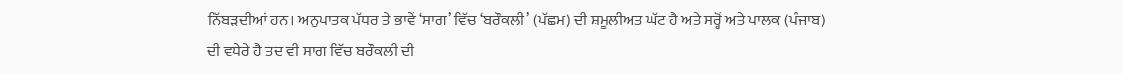ਨਿੱਬੜਦੀਆਂ ਹਨ। ਅਨੁਪਾਤਕ ਪੱਧਰ ਤੇ ਭਾਵੇਂ ‘ਸਾਗ’ ਵਿੱਚ ‘ਬਰੌਕਲੀ’ (ਪੱਛਮ) ਦੀ ਸ਼ਮੂਲੀਅਤ ਘੱਟ ਹੈ ਅਤੇ ਸਰ੍ਹੋਂ ਅਤੇ ਪਾਲਕ (ਪੰਜਾਬ) ਦੀ ਵਧੇਰੇ ਹੈ ਤਦ ਵੀ ਸਾਗ ਵਿੱਚ ਬਰੌਕਲੀ ਦੀ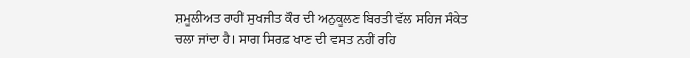ਸ਼ਮੂਲੀਅਤ ਰਾਹੀਂ ਸੁਖਜੀਤ ਕੌਰ ਦੀ ਅਨੁਕੂਲਣ ਬਿਰਤੀ ਵੱਲ ਸਹਿਜ ਸੰਕੇਤ ਚਲਾ ਜਾਂਦਾ ਹੈ। ਸਾਗ ਸਿਰਫ਼ ਖਾਣ ਦੀ ਵਸਤ ਨਹੀਂ ਰਹਿ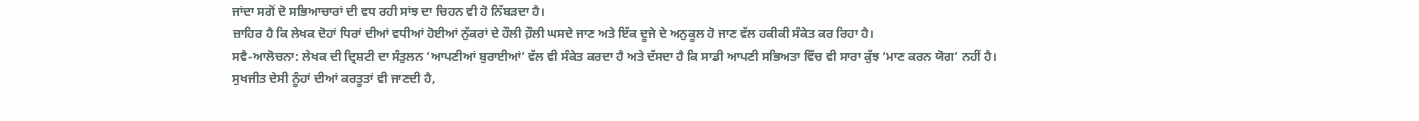ਜਾਂਦਾ ਸਗੋਂ ਦੋ ਸਭਿਆਚਾਰਾਂ ਦੀ ਵਧ ਰਹੀ ਸਾਂਝ ਦਾ ਚਿਹਨ ਵੀ ਹੋ ਨਿੱਬੜਦਾ ਹੈ।
ਜ਼ਾਹਿਰ ਹੈ ਕਿ ਲੇਖਕ ਦੋਹਾਂ ਧਿਰਾਂ ਦੀਆਂ ਵਧੀਆਂ ਹੋਈਆਂ ਨੁੱਕਰਾਂ ਦੇ ਹੌਲੀ ਹ਼ੌਲੀ ਘਸਦੇ ਜਾਣ ਅਤੇ ਇੱਕ ਦੂਜੇ ਦੇ ਅਨੁਕੂਲ ਹੋ ਜਾਣ ਵੱਲ ਹਕੀਕੀ ਸੰਕੇਤ ਕਰ ਰਿਹਾ ਹੈ।
ਸਵੈ-ਆਲੋਚਨਾ: ਲੇਖਕ ਦੀ ਦ੍ਰਿਸ਼ਟੀ ਦਾ ਸੰਤੁਲਨ ‘ਆਪਣੀਆਂ ਬੁਰਾਈਆਂ’ ਵੱਲ ਵੀ ਸੰਕੇਤ ਕਰਦਾ ਹੈ ਅਤੇ ਦੱਸਦਾ ਹੈ ਕਿ ਸਾਡੀ ਆਪਣੀ ਸਭਿਅਤਾ ਵਿੱਚ ਵੀ ਸਾਰਾ ਕੁੱਝ ‘ਮਾਣ ਕਰਨ ਯੋਗ’ ਨਹੀਂ ਹੈ।
ਸੁਖਜੀਤ ਦੇਸੀ ਨੂੰਹਾਂ ਦੀਆਂ ਕਰਤੂਤਾਂ ਵੀ ਜਾਣਦੀ ਹੈ,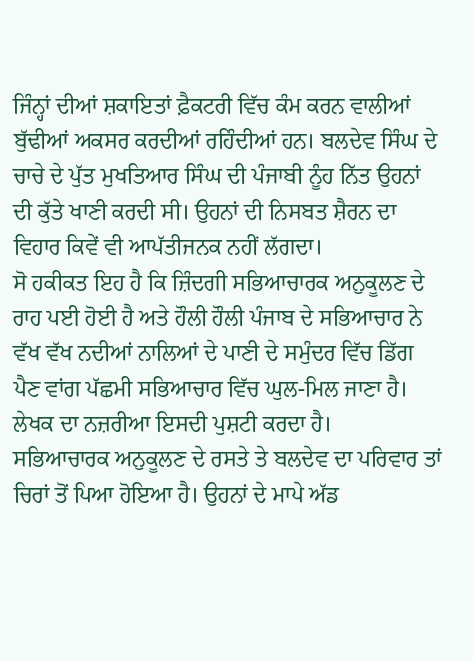ਜਿੰਨ੍ਹਾਂ ਦੀਆਂ ਸ਼ਕਾਇਤਾਂ ਫ਼ੈਕਟਰੀ ਵਿੱਚ ਕੰਮ ਕਰਨ ਵਾਲੀਆਂ ਬੁੱਢੀਆਂ ਅਕਸਰ ਕਰਦੀਆਂ ਰਹਿੰਦੀਆਂ ਹਨ। ਬਲਦੇਵ ਸਿੰਘ ਦੇ ਚਾਚੇ ਦੇ ਪੁੱਤ ਮੁਖਤਿਆਰ ਸਿੰਘ ਦੀ ਪੰਜਾਬੀ ਨੂੰਹ ਨਿੱਤ ਉਹਨਾਂ ਦੀ ਕੁੱਤੇ ਖਾਣੀ ਕਰਦੀ ਸੀ। ਉਹਨਾਂ ਦੀ ਨਿਸਬਤ ਸ਼ੈਰਨ ਦਾ ਵਿਹਾਰ ਕਿਵੇਂ ਵੀ ਆਪੱਤੀਜਨਕ ਨਹੀਂ ਲੱਗਦਾ।
ਸੋ ਹਕੀਕਤ ਇਹ ਹੈ ਕਿ ਜ਼ਿੰਦਗੀ ਸਭਿਆਚਾਰਕ ਅਨੁਕੂਲਣ ਦੇ ਰਾਹ ਪਈ ਹੋਈ ਹੈ ਅਤੇ ਹੌਲੀ ਹੌਲੀ ਪੰਜਾਬ ਦੇ ਸਭਿਆਚਾਰ ਨੇ ਵੱਖ ਵੱਖ ਨਦੀਆਂ ਨਾਲਿਆਂ ਦੇ ਪਾਣੀ ਦੇ ਸਮੁੰਦਰ ਵਿੱਚ ਡਿੱਗ ਪੈਣ ਵਾਂਗ ਪੱਛਮੀ ਸਭਿਆਚਾਰ ਵਿੱਚ ਘੁਲ-ਮਿਲ ਜਾਣਾ ਹੈ। ਲੇਖਕ ਦਾ ਨਜ਼ਰੀਆ ਇਸਦੀ ਪੁਸ਼ਟੀ ਕਰਦਾ ਹੈ।
ਸਭਿਆਚਾਰਕ ਅਨੁਕੂਲਣ ਦੇ ਰਸਤੇ ਤੇ ਬਲਦੇਵ ਦਾ ਪਰਿਵਾਰ ਤਾਂ ਚਿਰਾਂ ਤੋਂ ਪਿਆ ਹੋਇਆ ਹੈ। ਉਹਨਾਂ ਦੇ ਮਾਪੇ ਅੱਡ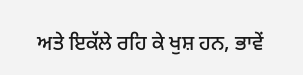ਅਤੇ ਇਕੱਲੇ ਰਹਿ ਕੇ ਖੁਸ਼ ਹਨ, ਭਾਵੇਂ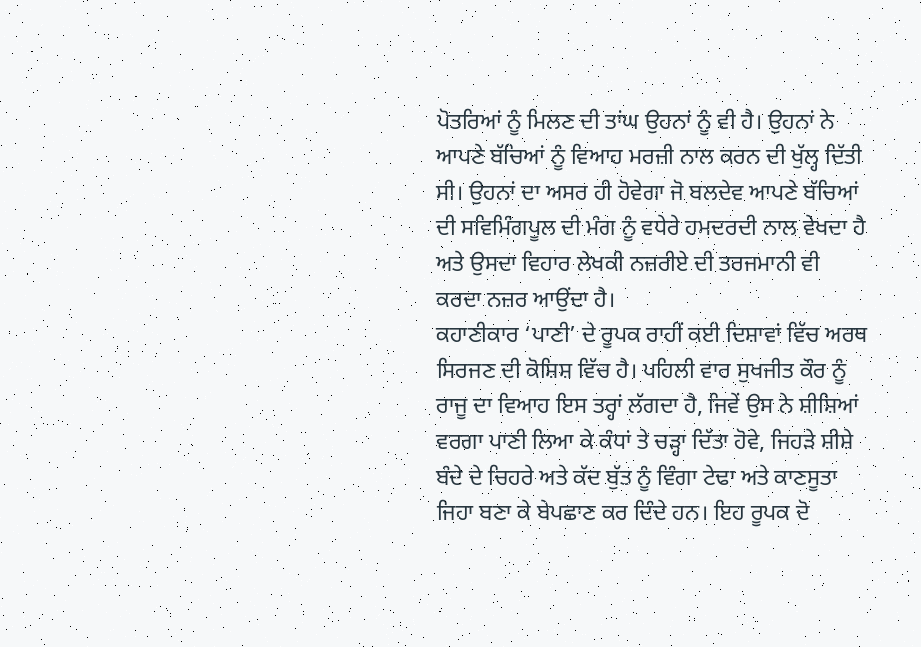ਪੋਤਰਿਆਂ ਨੂੰ ਮਿਲਣ ਦੀ ਤਾਂਘ ਉਹਨਾਂ ਨੂੰ ਵੀ ਹੈ। ਉਹਨਾਂ ਨੇ ਆਪਣੇ ਬੱਚਿਆਂ ਨੂੰ ਵਿਆਹ ਮਰਜ਼ੀ ਨਾਲ ਕਰਨ ਦੀ ਖੁੱਲ੍ਹ ਦਿੱਤੀ ਸੀ। ਉਹਨਾਂ ਦਾ ਅਸਰ ਹੀ ਹੋਵੇਗਾ ਜੋ ਬਲਦੇਵ ਆਪਣੇ ਬੱਚਿਆਂ ਦੀ ਸਵਿਮਿੰਗਪੂਲ ਦੀ ਮੰਗ ਨੂੰ ਵਧੇਰੇ ਹਮਦਰਦੀ ਨਾਲ ਵੇਖਦਾ ਹੈ ਅਤੇ ਉਸਦਾ ਵਿਹਾਰ ਲੇਖਕੀ ਨਜ਼ਰੀਏ ਦੀ ਤਰਜਮਾਨੀ ਵੀ ਕਰਦਾ ਨਜ਼ਰ ਆਉਂਦਾ ਹੈ।
ਕਹਾਣੀਕਾਰ ‘ਪਾਣੀ’ ਦੇ ਰੂਪਕ ਰਾਹੀਂ ਕਈ ਦਿਸ਼ਾਵਾਂ ਵਿੱਚ ਅਰਥ ਸਿਰਜਣ ਦੀ ਕੋਸ਼ਿਸ਼ ਵਿੱਚ ਹੈ। ਪਹਿਲੀ ਵਾਰ ਸੁਖਜੀਤ ਕੌਰ ਨੂੰ ਰਾਜੂ ਦਾ ਵਿਆਹ ਇਸ ਤਰ੍ਹਾਂ ਲੱਗਦਾ ਹੈ, ਜਿਵੇਂ ਉਸ ਨੇ ਸ਼ੀਸ਼ਿਆਂ ਵਰਗਾ ਪਾਣੀ ਲਿਆ ਕੇ ਕੰਧਾਂ ਤੇ ਚੜ੍ਹਾ ਦਿੱਤਾ ਹੋਵੇ, ਜਿਹੜੇ ਸ਼ੀਸ਼ੇ ਬੰਦੇ ਦੇ ਚਿਹਰੇ ਅਤੇ ਕੱਦ ਬੁੱਤ ਨੂੰ ਵਿੰਗਾ ਟੇਢਾ ਅਤੇ ਕਾਣਸੂਤਾ ਜਿਹਾ ਬਣਾ ਕੇ ਬੇਪਛਾਣ ਕਰ ਦਿੰਦੇ ਹਨ। ਇਹ ਰੂਪਕ ਦੋ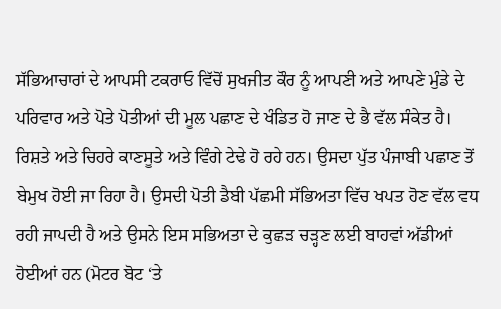ਸੱਭਿਆਚਾਰਾਂ ਦੇ ਆਪਸੀ ਟਕਰਾਓ ਵਿੱਚੋਂ ਸੁਖਜੀਤ ਕੌਰ ਨੂੰ ਆਪਣੀ ਅਤੇ ਆਪਣੇ ਮੁੰਡੇ ਦੇ ਪਰਿਵਾਰ ਅਤੇ ਪੋਤੇ ਪੋਤੀਆਂ ਦੀ ਮੂਲ ਪਛਾਣ ਦੇ ਖੰਡਿਤ ਹੋ ਜਾਣ ਦੇ ਭੈ ਵੱਲ ਸੰਕੇਤ ਹੈ। ਰਿਸ਼ਤੇ ਅਤੇ ਚਿਹਰੇ ਕਾਣਸੂਤੇ ਅਤੇ ਵਿੰਗੇ ਟੇਢੇ ਹੋ ਰਹੇ ਹਨ। ਉਸਦਾ ਪੁੱਤ ਪੰਜਾਬੀ ਪਛਾਣ ਤੋਂ ਬੇਮੁਖ ਹੋਈ ਜਾ ਰਿਹਾ ਹੈ। ਉਸਦੀ ਪੋਤੀ ਡੈਬੀ ਪੱਛਮੀ ਸੱਭਿਅਤਾ ਵਿੱਚ ਖਪਤ ਹੋਣ ਵੱਲ ਵਧ ਰਹੀ ਜਾਪਦੀ ਹੈ ਅਤੇ ਉਸਨੇ ਇਸ ਸਭਿਅਤਾ ਦੇ ਕੁਛੜ ਚੜ੍ਹਣ ਲਈ ਬਾਹਵਾਂ ਅੱਡੀਆਂ ਹੋਈਆਂ ਹਨ (ਮੋਟਰ ਬੋਟ ‘ਤੇ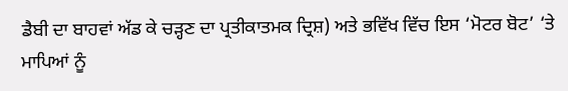ਡੈਬੀ ਦਾ ਬਾਹਵਾਂ ਅੱਡ ਕੇ ਚੜ੍ਹਣ ਦਾ ਪ੍ਰਤੀਕਾਤਮਕ ਦ੍ਰਿਸ਼) ਅਤੇ ਭਵਿੱਖ ਵਿੱਚ ਇਸ ‘ਮੋਟਰ ਬੋਟ’ ‘ਤੇ ਮਾਪਿਆਂ ਨੂੰ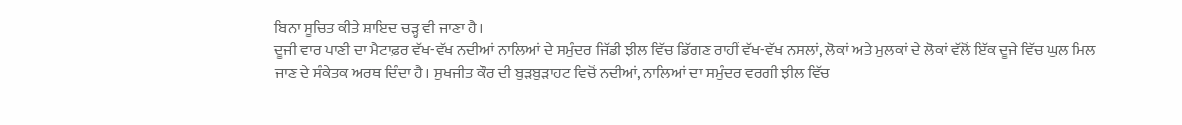ਬਿਨਾ ਸੂਚਿਤ ਕੀਤੇ ਸ਼ਾਇਦ ਚੜ੍ਹ ਵੀ ਜਾਣਾ ਹੈ।
ਦੂਜੀ ਵਾਰ ਪਾਣੀ ਦਾ ਮੈਟਾਫ਼ਰ ਵੱਖ-ਵੱਖ ਨਦੀਆਂ ਨਾਲਿਆਂ ਦੇ ਸਮੁੰਦਰ ਜਿੱਡੀ ਝੀਲ ਵਿੱਚ ਡਿੱਗਣ ਰਾਹੀਂ ਵੱਖ-ਵੱਖ ਨਸਲਾਂ, ਲੋਕਾਂ ਅਤੇ ਮੁਲਕਾਂ ਦੇ ਲੋਕਾਂ ਵੱਲੋਂ ਇੱਕ ਦੂਜੇ ਵਿੱਚ ਘੁਲ ਮਿਲ ਜਾਣ ਦੇ ਸੰਕੇਤਕ ਅਰਥ ਦਿੰਦਾ ਹੈ। ਸੁਖਜੀਤ ਕੌਰ ਦੀ ਬੁੜਬੁੜਾਹਟ ਵਿਚੋਂ ਨਦੀਆਂ, ਨਾਲਿਆਂ ਦਾ ਸਮੁੰਦਰ ਵਰਗੀ ਝੀਲ ਵਿੱਚ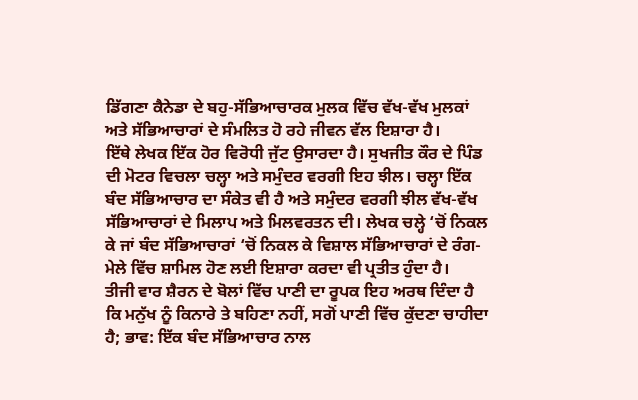ਡਿੱਗਣਾ ਕੈਨੇਡਾ ਦੇ ਬਹੁ-ਸੱਭਿਆਚਾਰਕ ਮੁਲਕ ਵਿੱਚ ਵੱਖ-ਵੱਖ ਮੁਲਕਾਂ ਅਤੇ ਸੱਭਿਆਚਾਰਾਂ ਦੇ ਸੰਮਲਿਤ ਹੋ ਰਹੇ ਜੀਵਨ ਵੱਲ ਇਸ਼ਾਰਾ ਹੈ।
ਇੱਥੇ ਲੇਖਕ ਇੱਕ ਹੋਰ ਵਿਰੋਧੀ ਜੁੱਟ ਉਸਾਰਦਾ ਹੈ। ਸੁਖਜੀਤ ਕੌਰ ਦੇ ਪਿੰਡ ਦੀ ਮੋਟਰ ਵਿਚਲਾ ਚਲ੍ਹਾ ਅਤੇ ਸਮੁੰਦਰ ਵਰਗੀ ਇਹ ਝੀਲ। ਚਲ੍ਹਾ ਇੱਕ ਬੰਦ ਸੱਭਿਆਚਾਰ ਦਾ ਸੰਕੇਤ ਵੀ ਹੈ ਅਤੇ ਸਮੁੰਦਰ ਵਰਗੀ ਝੀਲ ਵੱਖ-ਵੱਖ ਸੱਭਿਆਚਾਰਾਂ ਦੇ ਮਿਲਾਪ ਅਤੇ ਮਿਲਵਰਤਨ ਦੀ। ਲੇਖਕ ਚਲ੍ਹੇ ‘ਚੋਂ ਨਿਕਲ ਕੇ ਜਾਂ ਬੰਦ ਸੱਭਿਆਚਾਰਾਂ ‘ਚੋਂ ਨਿਕਲ ਕੇ ਵਿਸ਼ਾਲ ਸੱਭਿਆਚਾਰਾਂ ਦੇ ਰੰਗ-ਮੇਲੇ ਵਿੱਚ ਸ਼ਾਮਿਲ ਹੋਣ ਲਈ ਇਸ਼ਾਰਾ ਕਰਦਾ ਵੀ ਪ੍ਰਤੀਤ ਹੁੰਦਾ ਹੈ।
ਤੀਜੀ ਵਾਰ ਸ਼ੈਰਨ ਦੇ ਬੋਲਾਂ ਵਿੱਚ ਪਾਣੀ ਦਾ ਰੂਪਕ ਇਹ ਅਰਥ ਦਿੰਦਾ ਹੈ ਕਿ ਮਨੁੱਖ ਨੂੰ ਕਿਨਾਰੇ ਤੇ ਬਹਿਣਾ ਨਹੀਂ, ਸਗੋਂ ਪਾਣੀ ਵਿੱਚ ਕੁੱਦਣਾ ਚਾਹੀਦਾ ਹੈ; ਭਾਵ: ਇੱਕ ਬੰਦ ਸੱਭਿਆਚਾਰ ਨਾਲ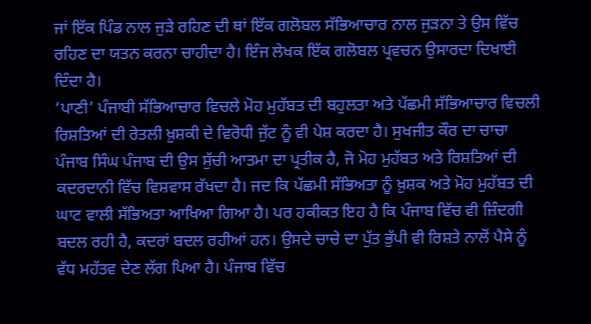ਜਾਂ ਇੱਕ ਪਿੰਡ ਨਾਲ ਜੁੜੇ ਰਹਿਣ ਦੀ ਥਾਂ ਇੱਕ ਗਲੋਬਲ ਸੱਭਿਆਚਾਰ ਨਾਲ ਜੁੜਨਾ ਤੇ ਉਸ ਵਿੱਚ ਰਹਿਣ ਦਾ ਯਤਨ ਕਰਨਾ ਚਾਹੀਦਾ ਹੈ। ਇੰਜ ਲੇਖਕ ਇੱਕ ਗਲੋਬਲ ਪ੍ਰਵਚਨ ਉਸਾਰਦਾ ਦਿਖਾਈ ਦਿੰਦਾ ਹੈ।
‘ਪਾਣੀ’ ਪੰਜਾਬੀ ਸੱਭਿਆਚਾਰ ਵਿਚਲੇ ਮੋਹ ਮੁਹੱਬਤ ਦੀ ਬਹੁਲਤਾ ਅਤੇ ਪੱਛਮੀ ਸੱਭਿਆਚਾਰ ਵਿਚਲੀ ਰਿਸ਼ਤਿਆਂ ਦੀ ਰੇਤਲੀ ਖ਼ੁਸ਼ਕੀ ਦੇ ਵਿਰੋਧੀ ਜੁੱਟ ਨੂੰ ਵੀ ਪੇਸ਼ ਕਰਦਾ ਹੈ। ਸੁਖਜੀਤ ਕੌਰ ਦਾ ਚਾਚਾ ਪੰਜਾਬ ਸਿੰਘ ਪੰਜਾਬ ਦੀ ਉਸ ਸੁੱਚੀ ਆਤਮਾ ਦਾ ਪ੍ਰਤੀਕ ਹੈ, ਜੋ ਮੋਹ ਮੁਹੱਬਤ ਅਤੇ ਰਿਸ਼ਤਿਆਂ ਦੀ ਕਦਰਦਾਨੀ ਵਿੱਚ ਵਿਸ਼ਵਾਸ ਰੱਖਦਾ ਹੈ। ਜਦ ਕਿ ਪੱਛਮੀ ਸੱਭਿਅਤਾ ਨੂੰ ਖ਼ੁਸ਼ਕ ਅਤੇ ਮੋਹ ਮੁਹੱਬਤ ਦੀ ਘਾਟ ਵਾਲੀ ਸੱਭਿਅਤਾ ਆਖਿਆ ਗਿਆ ਹੈ। ਪਰ ਹਕੀਕਤ ਇਹ ਹੈ ਕਿ ਪੰਜਾਬ ਵਿੱਚ ਵੀ ਜ਼ਿੰਦਗੀ ਬਦਲ ਰਹੀ ਹੈ, ਕਦਰਾਂ ਬਦਲ ਰਹੀਆਂ ਹਨ। ਉਸਦੇ ਚਾਚੇ ਦਾ ਪੁੱਤ ਭੁੱਪੀ ਵੀ ਰਿਸ਼ਤੇ ਨਾਲੋਂ ਪੈਸੇ ਨੂੰ ਵੱਧ ਮਹੱਤਵ ਦੇਣ ਲੱਗ ਪਿਆ ਹੈ। ਪੰਜਾਬ ਵਿੱਚ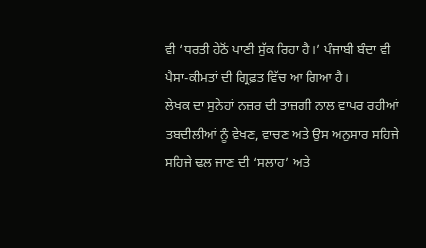ਵੀ ‘ਧਰਤੀ ਹੇਠੋਂ ਪਾਣੀ ਸੁੱਕ ਰਿਹਾ ਹੈ।’ ਪੰਜਾਬੀ ਬੰਦਾ ਵੀ ਪੈਸਾ-ਕੀਮਤਾਂ ਦੀ ਗ੍ਰਿਫ਼ਤ ਵਿੱਚ ਆ ਗਿਆ ਹੈ।
ਲੇਖਕ ਦਾ ਸੁਨੇਹਾਂ ਨਜ਼ਰ ਦੀ ਤਾਜ਼ਗੀ ਨਾਲ ਵਾਪਰ ਰਹੀਆਂ ਤਬਦੀਲੀਆਂ ਨੂੰ ਵੇਖਣ, ਵਾਚਣ ਅਤੇ ਉਸ ਅਨੁਸਾਰ ਸਹਿਜੇ ਸਹਿਜੇ ਢਲ ਜਾਣ ਦੀ ‘ਸਲਾਹ’ ਅਤੇ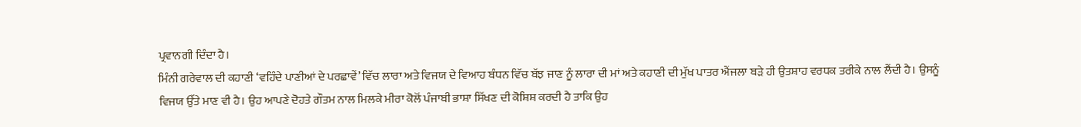ਪ੍ਰਵਾਨਗੀ ਦਿੰਦਾ ਹੈ।
ਮਿੰਨੀ ਗਰੇਵਾਲ ਦੀ ਕਹਾਣੀ ‘ਵਹਿੰਦੇ ਪਾਣੀਆਂ ਦੇ ਪਰਛਾਵੇਂ’ ਵਿੱਚ ਲਾਰਾ ਅਤੇ ਵਿਜਯ ਦੇ ਵਿਆਹ ਬੰਧਨ ਵਿੱਚ ਬੱਝ ਜਾਣ ਨੂੰ ਲਾਰਾ ਦੀ ਮਾਂ ਅਤੇ ਕਹਾਣੀ ਦੀ ਮੁੱਖ ਪਾਤਰ ਐਂਜਲਾ ਬੜੇ ਹੀ ਉਤਸ਼ਾਹ ਵਰਧਕ ਤਰੀਕੇ ਨਾਲ ਲੈਂਦੀ ਹੈ। ਉਸਨੂੰ ਵਿਜਯ ਉੱਤੇ ਮਾਣ ਵੀ ਹੈ। ਉਹ ਆਪਣੇ ਦੋਹਤੇ ਗੌਤਮ ਨਾਲ ਮਿਲਕੇ ਮੀਰਾ ਕੋਲੋਂ ਪੰਜਾਬੀ ਭਾਸ਼ਾ ਸਿੱਖਣ ਦੀ ਕੋਸ਼ਿਸ਼ ਕਰਦੀ ਹੈ ਤਾਕਿ ਉਹ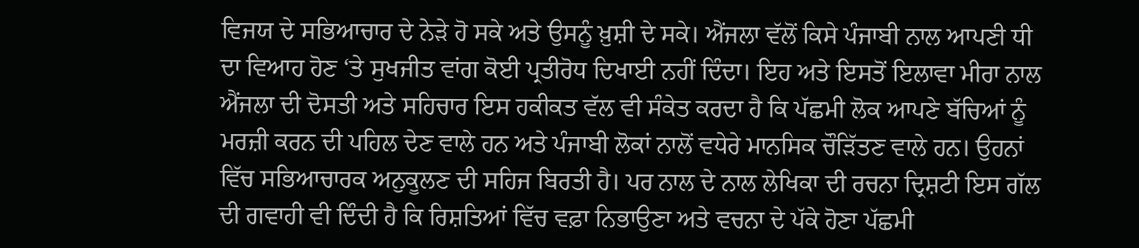ਵਿਜਯ ਦੇ ਸਭਿਆਚਾਰ ਦੇ ਨੇੜੇ ਹੋ ਸਕੇ ਅਤੇ ਉਸਨੂੰ ਖ਼ੁਸ਼ੀ ਦੇ ਸਕੇ। ਐਂਜਲਾ ਵੱਲੋਂ ਕਿਸੇ ਪੰਜਾਬੀ ਨਾਲ ਆਪਣੀ ਧੀ ਦਾ ਵਿਆਹ ਹੋਣ ‘ਤੇ ਸੁਖਜੀਤ ਵਾਂਗ ਕੋਈ ਪ੍ਰਤੀਰੋਧ ਦਿਖਾਈ ਨਹੀਂ ਦਿੰਦਾ। ਇਹ ਅਤੇ ਇਸਤੋਂ ਇਲਾਵਾ ਮੀਰਾ ਨਾਲ ਐਂਜਲਾ ਦੀ ਦੋਸਤੀ ਅਤੇ ਸਹਿਚਾਰ ਇਸ ਹਕੀਕਤ ਵੱਲ ਵੀ ਸੰਕੇਤ ਕਰਦਾ ਹੈ ਕਿ ਪੱਛਮੀ ਲੋਕ ਆਪਣੇ ਬੱਚਿਆਂ ਨੂੰ ਮਰਜ਼ੀ ਕਰਨ ਦੀ ਪਹਿਲ ਦੇਣ ਵਾਲੇ ਹਨ ਅਤੇ ਪੰਜਾਬੀ ਲੋਕਾਂ ਨਾਲੋਂ ਵਧੇਰੇ ਮਾਨਸਿਕ ਚੌੜਿੱਤਣ ਵਾਲੇ ਹਨ। ਉਹਨਾਂ ਵਿੱਚ ਸਭਿਆਚਾਰਕ ਅਨੁਕੂਲਣ ਦੀ ਸਹਿਜ ਬਿਰਤੀ ਹੈ। ਪਰ ਨਾਲ ਦੇ ਨਾਲ ਲੇਖਿਕਾ ਦੀ ਰਚਨਾ ਦ੍ਰਿਸ਼ਟੀ ਇਸ ਗੱਲ ਦੀ ਗਵਾਹੀ ਵੀ ਦਿੰਦੀ ਹੈ ਕਿ ਰਿਸ਼ਤਿਆਂ ਵਿੱਚ ਵਫ਼ਾ ਨਿਭਾਉਣਾ ਅਤੇ ਵਚਨਾ ਦੇ ਪੱਕੇ ਹੋਣਾ ਪੱਛਮੀ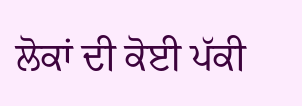ਲੋਕਾਂ ਦੀ ਕੋਈ ਪੱਕੀ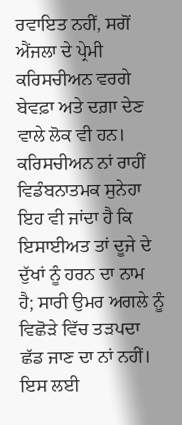ਰਵਾਇਤ ਨਹੀਂ, ਸਗੋਂ ਐਂਜਲਾ ਦੇ ਪ੍ਰੇਮੀ ਕਰਿਸਚੀਅਨ ਵਰਗੇ ਬੇਵਫ਼ਾ ਅਤੇ ਦਗ਼ਾ ਦੇਣ ਵਾਲੇ ਲੋਕ ਵੀ ਹਨ। ਕਰਿਸਚੀਅਨ ਨਾਂ ਰਾਹੀਂ ਵਿਡੰਬਨਾਤਮਕ ਸੁਨੇਹਾ ਇਹ ਵੀ ਜਾਂਦਾ ਹੈ ਕਿ ਇਸਾਈਅਤ ਤਾਂ ਦੂਜੇ ਦੇ ਦੁੱਖਾਂ ਨੂੰ ਹਰਨ ਦਾ ਨਾਮ ਹੈ; ਸਾਰੀ ਉਮਰ ਅਗਲੇ ਨੂੰ ਵਿਛੋੜੇ ਵਿੱਚ ਤੜਪਦਾ ਛੱਡ ਜਾਣ ਦਾ ਨਾਂ ਨਹੀਂ। ਇਸ ਲਈ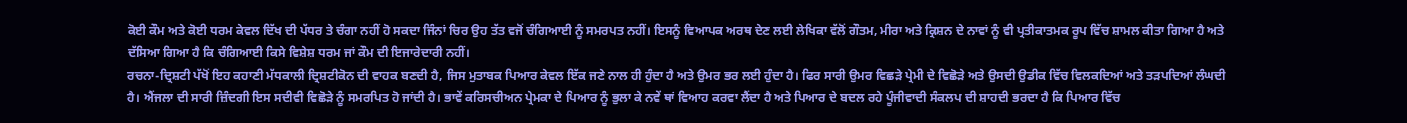ਕੋਈ ਕੌਮ ਅਤੇ ਕੋਈ ਧਰਮ ਕੇਵਲ ਦਿੱਖ ਦੀ ਪੱਧਰ ਤੇ ਚੰਗਾ ਨਹੀਂ ਹੋ ਸਕਦਾ ਜਿੰਨਾਂ ਚਿਰ ਉਹ ਤੱਤ ਵਜੋਂ ਚੰਗਿਆਈ ਨੂੰ ਸਮਰਪਤ ਨਹੀਂ। ਇਸਨੂੰ ਵਿਆਪਕ ਅਰਥ ਦੇਣ ਲਈ ਲੇਖਿਕਾ ਵੱਲੋਂ ਗੌਤਮ, ਮੀਰਾ ਅਤੇ ਕ੍ਰਿਸ਼ਨ ਦੇ ਨਾਵਾਂ ਨੂੰ ਵੀ ਪ੍ਰਤੀਕਾਤਮਕ ਰੂਪ ਵਿੱਚ ਸ਼ਾਮਲ ਕੀਤਾ ਗਿਆ ਹੈ ਅਤੇ ਦੱਸਿਆ ਗਿਆ ਹੈ ਕਿ ਚੰਗਿਆਈ ਕਿਸੇ ਵਿਸ਼ੇਸ਼ ਧਰਮ ਜਾਂ ਕੌਮ ਦੀ ਇਜਾਰੇਦਾਰੀ ਨਹੀਂ।
ਰਚਨਾ-ਦ੍ਰਿਸ਼ਟੀ ਪੱਖੋਂ ਇਹ ਕਹਾਣੀ ਮੱਧਕਾਲੀ ਦ੍ਰਿਸ਼ਟੀਕੋਨ ਦੀ ਵਾਹਕ ਬਣਦੀ ਹੈ, ਜਿਸ ਮੁਤਾਬਕ ਪਿਆਰ ਕੇਵਲ ਇੱਕ ਜਣੇ ਨਾਲ ਹੀ ਹੁੰਦਾ ਹੈ ਅਤੇ ਉਮਰ ਭਰ ਲਈ ਹੁੰਦਾ ਹੈ। ਫਿਰ ਸਾਰੀ ਉਮਰ ਵਿਛੜੇ ਪ੍ਰੇਮੀ ਦੇ ਵਿਛੋੜੇ ਅਤੇ ਉਸਦੀ ਉਡੀਕ ਵਿੱਚ ਵਿਲਕਦਿਆਂ ਅਤੇ ਤੜਪਦਿਆਂ ਲੰਘਦੀ ਹੈ। ਐਂਜਲਾ ਦੀ ਸਾਰੀ ਜ਼ਿੰਦਗੀ ਇਸ ਸਦੀਵੀ ਵਿਛੋੜੇ ਨੂੰ ਸਮਰਪਿਤ ਹੋ ਜਾਂਦੀ ਹੈ। ਭਾਵੇਂ ਕਰਿਸਚੀਅਨ ਪ੍ਰੇਮਕਾ ਦੇ ਪਿਆਰ ਨੂੰ ਭੁਲਾ ਕੇ ਨਵੇਂ ਥਾਂ ਵਿਆਹ ਕਰਵਾ ਲੈਂਦਾ ਹੈ ਅਤੇ ਪਿਆਰ ਦੇ ਬਦਲ ਰਹੇ ਪੂੰਜੀਵਾਦੀ ਸੰਕਲਪ ਦੀ ਸ਼ਾਹਦੀ ਭਰਦਾ ਹੈ ਕਿ ਪਿਆਰ ਵਿੱਚ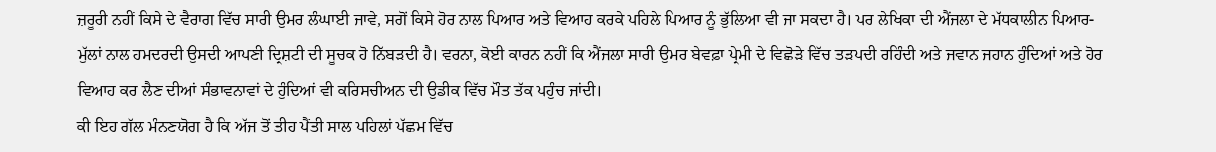ਜ਼ਰੂਰੀ ਨਹੀਂ ਕਿਸੇ ਦੇ ਵੈਰਾਗ ਵਿੱਚ ਸਾਰੀ ਉਮਰ ਲੰਘਾਈ ਜਾਵੇ, ਸਗੋਂ ਕਿਸੇ ਹੋਰ ਨਾਲ ਪਿਆਰ ਅਤੇ ਵਿਆਹ ਕਰਕੇ ਪਹਿਲੇ ਪਿਆਰ ਨੂੰ ਭੁੱਲਿਆ ਵੀ ਜਾ ਸਕਦਾ ਹੈ। ਪਰ ਲੇਖਿਕਾ ਦੀ ਐਂਜਲਾ ਦੇ ਮੱਧਕਾਲੀਨ ਪਿਆਰ-ਮੁੱਲਾਂ ਨਾਲ ਹਮਦਰਦੀ ਉਸਦੀ ਆਪਣੀ ਦ੍ਰਿਸ਼ਟੀ ਦੀ ਸੂਚਕ ਹੋ ਨਿੱਬੜਦੀ ਹੈ। ਵਰਨਾ, ਕੋਈ ਕਾਰਨ ਨਹੀਂ ਕਿ ਐਂਜਲਾ ਸਾਰੀ ਉਮਰ ਬੇਵਫ਼ਾ ਪ੍ਰੇਮੀ ਦੇ ਵਿਛੋੜੇ ਵਿੱਚ ਤੜਪਦੀ ਰਹਿੰਦੀ ਅਤੇ ਜਵਾਨ ਜਹਾਨ ਹੁੰਦਿਆਂ ਅਤੇ ਹੋਰ ਵਿਆਹ ਕਰ ਲੈਣ ਦੀਆਂ ਸੰਭਾਵਨਾਵਾਂ ਦੇ ਹੁੰਦਿਆਂ ਵੀ ਕਰਿਸਚੀਅਨ ਦੀ ਉਡੀਕ ਵਿੱਚ ਮੌਤ ਤੱਕ ਪਹੁੰਚ ਜਾਂਦੀ।
ਕੀ ਇਹ ਗੱਲ ਮੰਨਣਯੋਗ ਹੈ ਕਿ ਅੱਜ ਤੋਂ ਤੀਹ ਪੈਂਤੀ ਸਾਲ ਪਹਿਲਾਂ ਪੱਛਮ ਵਿੱਚ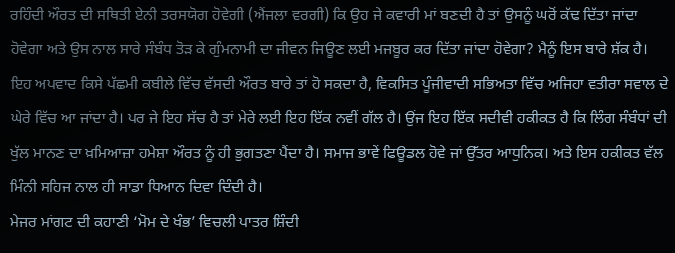ਰਹਿੰਦੀ ਔਰਤ ਦੀ ਸਥਿਤੀ ਏਨੀ ਤਰਸਯੋਗ ਹੋਵੇਗੀ (ਐਂਜਲਾ ਵਰਗੀ) ਕਿ ਉਹ ਜੇ ਕਵਾਰੀ ਮਾਂ ਬਣਦੀ ਹੈ ਤਾਂ ਉਸਨੂੰ ਘਰੋਂ ਕੱਢ ਦਿੱਤਾ ਜਾਂਦਾ ਹੋਵੇਗਾ ਅਤੇ ਉਸ ਨਾਲ ਸਾਰੇ ਸੰਬੰਧ ਤੋੜ ਕੇ ਗੁੰਮਨਾਮੀ ਦਾ ਜੀਵਨ ਜਿਊਣ ਲਈ ਮਜਬੂਰ ਕਰ ਦਿੱਤਾ ਜਾਂਦਾ ਹੋਵੇਗਾ? ਮੈਨੂੰ ਇਸ ਬਾਰੇ ਸ਼ੱਕ ਹੈ। ਇਹ ਅਪਵਾਦ ਕਿਸੇ ਪੱਛਮੀ ਕਬੀਲੇ ਵਿੱਚ ਵੱਸਦੀ ਔਰਤ ਬਾਰੇ ਤਾਂ ਹੋ ਸਕਦਾ ਹੈ, ਵਿਕਸਿਤ ਪੂੰਜੀਵਾਦੀ ਸਭਿਅਤਾ ਵਿੱਚ ਅਜਿਹਾ ਵਤੀਰਾ ਸਵਾਲ ਦੇ ਘੇਰੇ ਵਿੱਚ ਆ ਜਾਂਦਾ ਹੈ। ਪਰ ਜੇ ਇਹ ਸੱਚ ਹੈ ਤਾਂ ਮੇਰੇ ਲਈ ਇਹ ਇੱਕ ਨਵੀਂ ਗੱਲ ਹੈ। ਉਂਜ ਇਹ ਇੱਕ ਸਦੀਵੀ ਹਕੀਕਤ ਹੈ ਕਿ ਲਿੰਗ ਸੰਬੰਧਾਂ ਦੀ ਖੁੱਲ ਮਾਨਣ ਦਾ ਖ਼ਮਿਆਜ਼ਾ ਹਮੇਸ਼ਾ ਔਰਤ ਨੂੰ ਹੀ ਭੁਗਤਣਾ ਪੈਂਦਾ ਹੈ। ਸਮਾਜ ਭਾਵੇਂ ਫਿਊਡਲ ਹੋਵੇ ਜਾਂ ਉੱਤਰ ਆਧੁਨਿਕ। ਅਤੇ ਇਸ ਹਕੀਕਤ ਵੱਲ ਮਿੰਨੀ ਸਹਿਜ ਨਾਲ ਹੀ ਸਾਡਾ ਧਿਆਨ ਦਿਵਾ ਦਿੰਦੀ ਹੈ।
ਮੇਜਰ ਮਾਂਗਟ ਦੀ ਕਹਾਣੀ ‘ਮੋਮ ਦੇ ਖੰਭ’ ਵਿਚਲੀ ਪਾਤਰ ਸ਼ਿੰਦੀ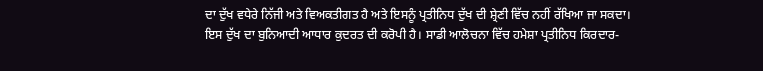ਦਾ ਦੁੱਖ ਵਧੇਰੇ ਨਿੱਜੀ ਅਤੇ ਵਿਅਕਤੀਗਤ ਹੈ ਅਤੇ ਇਸਨੂੰ ਪ੍ਰਤੀਨਿਧ ਦੁੱਖ ਦੀ ਸ਼੍ਰੇਣੀ ਵਿੱਚ ਨਹੀਂ ਰੱਖਿਆ ਜਾ ਸਕਦਾ। ਇਸ ਦੁੱਖ ਦਾ ਬੁਨਿਆਦੀ ਆਧਾਰ ਕੁਦਰਤ ਦੀ ਕਰੋਪੀ ਹੈ। ਸਾਡੀ ਆਲੋਚਨਾ ਵਿੱਚ ਹਮੇਸ਼ਾ ਪ੍ਰਤੀਨਿਧ ਕਿਰਦਾਰ-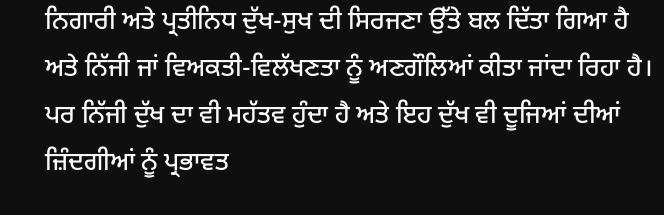ਨਿਗਾਰੀ ਅਤੇ ਪ੍ਰਤੀਨਿਧ ਦੁੱਖ-ਸੁਖ ਦੀ ਸਿਰਜਣਾ ਉੱਤੇ ਬਲ ਦਿੱਤਾ ਗਿਆ ਹੈ ਅਤੇ ਨਿੱਜੀ ਜਾਂ ਵਿਅਕਤੀ-ਵਿਲੱਖਣਤਾ ਨੂੰ ਅਣਗੌਲਿਆਂ ਕੀਤਾ ਜਾਂਦਾ ਰਿਹਾ ਹੈ। ਪਰ ਨਿੱਜੀ ਦੁੱਖ ਦਾ ਵੀ ਮਹੱਤਵ ਹੁੰਦਾ ਹੈ ਅਤੇ ਇਹ ਦੁੱਖ ਵੀ ਦੂਜਿਆਂ ਦੀਆਂ ਜ਼ਿੰਦਗੀਆਂ ਨੂੰ ਪ੍ਰਭਾਵਤ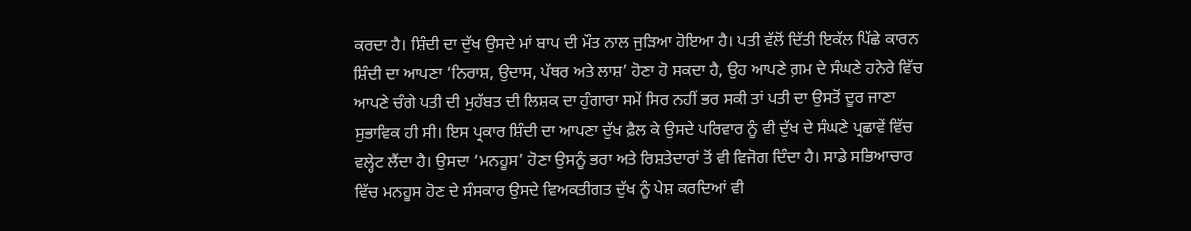ਕਰਦਾ ਹੈ। ਸ਼ਿੰਦੀ ਦਾ ਦੁੱਖ ਉਸਦੇ ਮਾਂ ਬਾਪ ਦੀ ਮੌਤ ਨਾਲ ਜੁੜਿਆ ਹੋਇਆ ਹੈ। ਪਤੀ ਵੱਲੋਂ ਦਿੱਤੀ ਇਕੱਲ ਪਿੱਛੇ ਕਾਰਨ ਸ਼ਿੰਦੀ ਦਾ ਆਪਣਾ ‘ਨਿਰਾਸ਼, ਉਦਾਸ, ਪੱਥਰ ਅਤੇ ਲਾਸ਼’ ਹੋਣਾ ਹੋ ਸਕਦਾ ਹੈ, ਉਹ ਆਪਣੇ ਗ਼ਮ ਦੇ ਸੰਘਣੇ ਹਨੇਰੇ ਵਿੱਚ ਆਪਣੇ ਚੰਗੇ ਪਤੀ ਦੀ ਮੁਹੱਬਤ ਦੀ ਲਿਸ਼ਕ ਦਾ ਹੁੰਗਾਰਾ ਸਮੇਂ ਸਿਰ ਨਹੀਂ ਭਰ ਸਕੀ ਤਾਂ ਪਤੀ ਦਾ ਉਸਤੋਂ ਦੂਰ ਜਾਣਾ ਸੁਭਾਵਿਕ ਹੀ ਸੀ। ਇਸ ਪ੍ਰਕਾਰ ਸ਼ਿੰਦੀ ਦਾ ਆਪਣਾ ਦੁੱਖ ਫ਼ੈਲ ਕੇ ਉਸਦੇ ਪਰਿਵਾਰ ਨੂੰ ਵੀ ਦੁੱਖ ਦੇ ਸੰਘਣੇ ਪ੍ਰਛਾਵੇਂ ਵਿੱਚ ਵਲ੍ਹੇਟ ਲੈਂਦਾ ਹੈ। ਉਸਦਾ ‘ਮਨਹੂਸ’ ਹੋਣਾ ਉਸਨੂੰ ਭਰਾ ਅਤੇ ਰਿਸ਼ਤੇਦਾਰਾਂ ਤੋਂ ਵੀ ਵਿਜੋਗ ਦਿੰਦਾ ਹੈ। ਸਾਡੇ ਸਭਿਆਚਾਰ ਵਿੱਚ ਮਨਹੂਸ ਹੋਣ ਦੇ ਸੰਸਕਾਰ ਉਸਦੇ ਵਿਅਕਤੀਗਤ ਦੁੱਖ ਨੂੰ ਪੇਸ਼ ਕਰਦਿਆਂ ਵੀ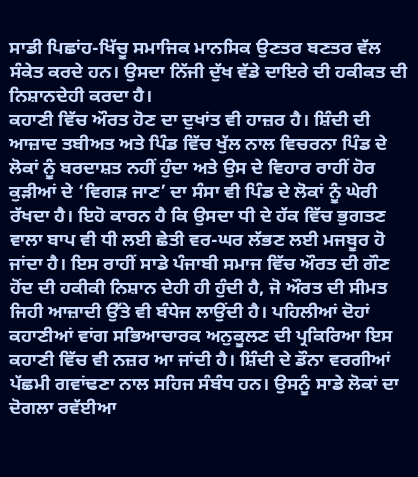ਸਾਡੀ ਪਿਛਾਂਹ-ਖਿੱਚੂ ਸਮਾਜਿਕ ਮਾਨਸਿਕ ਉਣਤਰ ਬਣਤਰ ਵੱਲ ਸੰਕੇਤ ਕਰਦੇ ਹਨ। ਉਸਦਾ ਨਿੱਜੀ ਦੁੱਖ ਵੱਡੇ ਦਾਇਰੇ ਦੀ ਹਕੀਕਤ ਦੀ ਨਿਸ਼ਾਨਦੇਹੀ ਕਰਦਾ ਹੈ।
ਕਹਾਣੀ ਵਿੱਚ ਔਰਤ ਹੋਣ ਦਾ ਦੁਖਾਂਤ ਵੀ ਹਾਜ਼ਰ ਹੈ। ਸ਼ਿੰਦੀ ਦੀ ਆਜ਼ਾਦ ਤਬੀਅਤ ਅਤੇ ਪਿੰਡ ਵਿੱਚ ਖੁੱਲ ਨਾਲ ਵਿਚਰਨਾ ਪਿੰਡ ਦੇ ਲੋਕਾਂ ਨੂੰ ਬਰਦਾਸ਼ਤ ਨਹੀਂ ਹੁੰਦਾ ਅਤੇ ਉਸ ਦੇ ਵਿਹਾਰ ਰਾਹੀਂ ਹੋਰ ਕੁੜੀਆਂ ਦੇ ‘ਵਿਗੜ ਜਾਣ’ ਦਾ ਸੰਸਾ ਵੀ ਪਿੰਡ ਦੇ ਲੋਕਾਂ ਨੂੰ ਘੇਰੀ ਰੱਖਦਾ ਹੈ। ਇਹੋ ਕਾਰਨ ਹੈ ਕਿ ਉਸਦਾ ਧੀ ਦੇ ਹੱਕ ਵਿੱਚ ਭੁਗਤਣ ਵਾਲਾ ਬਾਪ ਵੀ ਧੀ ਲਈ ਛੇਤੀ ਵਰ-ਘਰ ਲੱਭਣ ਲਈ ਮਜਬੂਰ ਹੋ ਜਾਂਦਾ ਹੈ। ਇਸ ਰਾਹੀਂ ਸਾਡੇ ਪੰਜਾਬੀ ਸਮਾਜ ਵਿੱਚ ਔਰਤ ਦੀ ਗੌਣ ਹੋਂਦ ਦੀ ਹਕੀਕੀ ਨਿਸ਼ਾਨ ਦੇਹੀ ਹੀ ਹੁੰਦੀ ਹੈ, ਜੋ ਔਰਤ ਦੀ ਸੀਮਤ ਜਿਹੀ ਆਜ਼ਾਦੀ ਉੱਤੇ ਵੀ ਬੰਧੇਜ ਲਾਉਂਦੀ ਹੈ। ਪਹਿਲੀਆਂ ਦੋਹਾਂ ਕਹਾਣੀਆਂ ਵਾਂਗ ਸਭਿਆਚਾਰਕ ਅਨੁਕੂਲਣ ਦੀ ਪ੍ਰਕਿਰਿਆ ਇਸ ਕਹਾਣੀ ਵਿੱਚ ਵੀ ਨਜ਼ਰ ਆ ਜਾਂਦੀ ਹੈ। ਸ਼ਿੰਦੀ ਦੇ ਡੌਨਾ ਵਰਗੀਆਂ ਪੱਛਮੀ ਗਵਾਂਢਣਾ ਨਾਲ ਸਹਿਜ ਸੰਬੰਧ ਹਨ। ਉਸਨੂੰ ਸਾਡੇ ਲੋਕਾਂ ਦਾ ਦੋਗਲਾ ਰਵੱਈਆ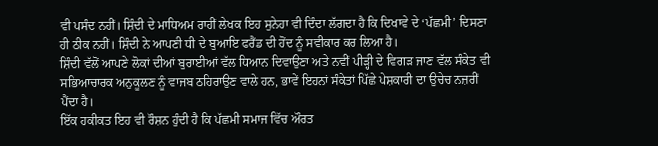ਵੀ ਪਸੰਦ ਨਹੀਂ। ਸ਼ਿੰਦੀ ਦੇ ਮਾਧਿਅਮ ਰਾਹੀਂ ਲੇਖਕ ਇਹ ਸੁਨੇਹਾ ਵੀ ਦਿੰਦਾ ਲੱਗਦਾ ਹੈ ਕਿ ਦਿਖਾਵੇ ਦੇ ‘ਪੱਛਮੀ’ ਦਿਸਣਾ ਹੀ ਠੀਕ ਨਹੀਂ। ਸ਼ਿੰਦੀ ਨੇ ਆਪਣੀ ਧੀ ਦੇ ਬੁਆਇ ਫਰੈਂਡ ਦੀ ਹੋਂਦ ਨੂੰ ਸਵੀਕਾਰ ਕਰ ਲਿਆ ਹੈ।
ਸ਼ਿੰਦੀ ਵੱਲੋਂ ਆਪਣੇ ਲੋਕਾਂ ਦੀਆਂ ਬੁਰਾਈਆਂ ਵੱਲ ਧਿਆਨ ਦਿਵਾਉਣਾ ਅਤੇ ਨਵੀਂ ਪੀੜ੍ਹੀ ਦੇ ਵਿਗੜ ਜਾਣ ਵੱਲ ਸੰਕੇਤ ਵੀ ਸਭਿਆਚਾਰਕ ਅਨੁਕੂਲਣ ਨੂੰ ਵਾਜਬ ਠਹਿਰਾਉਣ ਵਾਲੇ ਹਨ, ਭਾਵੇਂ ਇਹਨਾਂ ਸੰਕੇਤਾਂ ਪਿੱਛੇ ਪੇਸ਼ਕਾਰੀ ਦਾ ਉਚੇਚ ਨਜ਼ਰੀਂ ਪੈਂਦਾ ਹੈ।
ਇੱਕ ਹਕੀਕਤ ਇਹ ਵੀ ਰੌਸ਼ਨ ਹੁੰਦੀ ਹੈ ਕਿ ਪੱਛਮੀ ਸਮਾਜ ਵਿੱਚ ਔਰਤ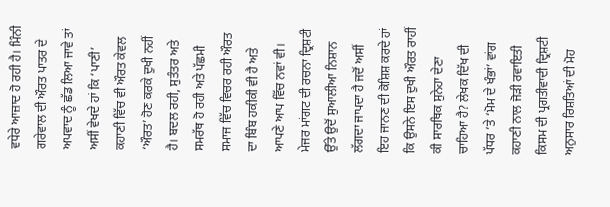ਵਧੇਰੇ ਆਜ਼ਾਦ ਹੋ ਰਹੀ ਹੈ। ਮਿੰਨੀ ਗਰੇਵਾਲ ਦੀ ਔਰਤ ਪਾਤਰ ਦੇ ਅਪਵਾਦ ਨੂੰ ਛੱਡ ਲਿਆ ਜਾਵੇ ਤਾਂ ਅਸੀਂ ਵੇਖਦੇ ਹਾਂ ਕਿ ‘ਪਾਣੀ’ ਕਹਾਣੀ ਵਿੱਚ ਵੀ ਔਰਤ ਕੇਵਲ ‘ਔਰਤ’ ਹੋਣ ਕਰਕੇ ਦੁਖੀ ਨਹੀਂ ਹੈ। ਬਦਲ ਰਹੀ, ਸੁਤੰਤਰ ਅਤੇ ਸਮਰੱਥ ਹੋ ਰਹੀ ਅਤੇ ਪੱਛਮੀ ਸਮਾਜ ਵਿੱਚ ਵਿਚਰ ਰਹੀ ਔਰਤ ਦਾ ਬਿੰਬ ਹਕੀਕੀ ਵੀ ਹੈ ਅਤੇ ਆਪਣੇ ਆਪ ਵਿੱਚ ਨਵਾਂ ਵੀ।
ਮੇਜਰ ਮਾਂਗਟ ਦੀ ਰਚਨਾ ਦ੍ਰਿਸ਼ਟੀ ਉੱਤੇ ਉਦੋਂ ਸੁਆਲੀਆ ਨਿਸ਼ਾਨ ਲੱਗਦਾ ਜਾਪਦਾ ਹੈ ਜਦੋਂ ਅਸੀਂ ਇਹ ਜਾਨਣ ਦੀ ਕੋਸ਼ਿਸ਼ ਕਰਦੇ ਹਾਂ ਕਿ ਉਸਨੇ ਇਸ ਦੁਖੀ ਔਰਤ ਰਾਹੀਂ ਕੀ ਸਾਰਥਿਕ ਸੁਨੇਹਾ ਦੇਣਾ ਚਾਹਿਆ ਹੈ? ਲੇਖਕ ਦਿੱਖ ਦੀ ਪੱਧਰ ‘ਤੇ ‘ਮੋਮ ਦੇ ਖੰਭਾਂ’ ਵਾਂਗ ਕਹਾਣੀ ਨਾਲ ਜੋੜੀ ਰਵਾਇਤੀ ਕਿਸਮ ਦੀ ਪ੍ਰਗਤੀਵਾਦੀ ਦ੍ਰਿਸ਼ਟੀ ਅਨੁਸਾਰ ਰਿਸ਼ਤਿਆਂ ਦੀ ਮੋਹ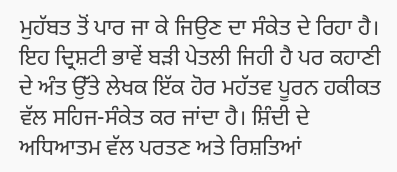ਮੁਹੱਬਤ ਤੋਂ ਪਾਰ ਜਾ ਕੇ ਜਿਉਣ ਦਾ ਸੰਕੇਤ ਦੇ ਰਿਹਾ ਹੈ। ਇਹ ਦ੍ਰਿਸ਼ਟੀ ਭਾਵੇਂ ਬੜੀ ਪੇਤਲੀ ਜਿਹੀ ਹੈ ਪਰ ਕਹਾਣੀ ਦੇ ਅੰਤ ਉੱਤੇ ਲੇਖਕ ਇੱਕ ਹੋਰ ਮਹੱਤਵ ਪੂਰਨ ਹਕੀਕਤ ਵੱਲ ਸਹਿਜ-ਸੰਕੇਤ ਕਰ ਜਾਂਦਾ ਹੈ। ਸ਼ਿੰਦੀ ਦੇ ਅਧਿਆਤਮ ਵੱਲ ਪਰਤਣ ਅਤੇ ਰਿਸ਼ਤਿਆਂ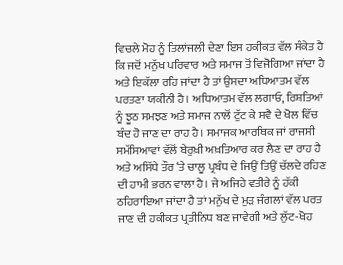ਵਿਚਲੇ ਮੋਹ ਨੂੰ ਤਿਲਾਂਜਲੀ ਦੇਣਾ ਇਸ ਹਕੀਕਤ ਵੱਲ ਸੰਕੇਤ ਹੈ ਕਿ ਜਦੋਂ ਮਨੁੱਖ ਪਰਿਵਾਰ ਅਤੇ ਸਮਾਜ ਤੋਂ ਵਿਜੋਗਿਆ ਜਾਂਦਾ ਹੈ ਅਤੇ ਇਕੱਲਾ ਰਹਿ ਜਾਂਦਾ ਹੈ ਤਾਂ ਉਸਦਾ ਅਧਿਆਤਮ ਵੱਲ ਪਰਤਣਾ ਯਕੀਨੀ ਹੈ। ਅਧਿਆਤਮ ਵੱਲ ਲਗਾਓ, ਰਿਸ਼ਤਿਆਂ ਨੂੰ ਝੂਠ ਸਮਝਣ ਅਤੇ ਸਮਾਜ ਨਾਲੋਂ ਟੁੱਟ ਕੇ ਸਵੈ ਦੇ ਖੋਲ ਵਿੱਚ ਬੰਦ ਹੋ ਜਾਣ ਦਾ ਰਾਹ ਹੈ। ਸਮਾਜਕ ਆਰਥਿਕ ਜਾਂ ਰਾਜਸੀ ਸਮੱਸਿਆਵਾਂ ਵੱਲੋਂ ਬੇਰੁਖ਼ੀ ਅਖ਼ਤਿਆਰ ਕਰ ਲੈਣ ਦਾ ਰਾਹ ਹੈ ਅਤੇ ਅਸਿੱਧੇ ਤੌਰ ‘ਤੇ ਚਾਲੂ ਪ੍ਰਬੰਧ ਦੇ ਜਿਉਂ ਤਿਉਂ ਚੱਲਦੇ ਰਹਿਣ ਦੀ ਹਾਮੀ ਭਰਨ ਵਾਲਾ ਹੈ। ਜੇ ਅਜਿਹੇ ਵਤੀਰੇ ਨੂੰ ਹੱਕੀ ਠਹਿਰਾਇਆ ਜਾਂਦਾ ਹੈ ਤਾਂ ਮਨੁੱਖ ਦੇ ਮੁੜ ਜੰਗਲਾਂ ਵੱਲ ਪਰਤ ਜਾਣ ਦੀ ਹਕੀਕਤ ਪ੍ਰਤੀਨਿਧ ਬਣ ਜਾਵੇਗੀ ਅਤੇ ਲੁੱਟ-ਖੋਹ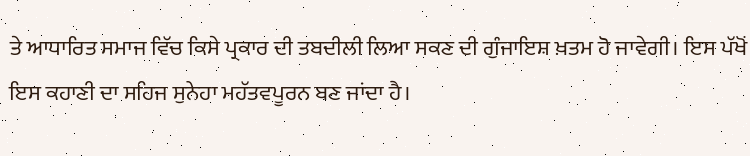ਤੇ ਆਧਾਰਿਤ ਸਮਾਜ ਵਿੱਚ ਕਿਸੇ ਪ੍ਰਕਾਰ ਦੀ ਤਬਦੀਲੀ ਲਿਆ ਸਕਣ ਦੀ ਗੁੰਜਾਇਸ਼ ਖ਼ਤਮ ਹੋ ਜਾਵੇਗੀ। ਇਸ ਪੱਖੋਂ ਇਸ ਕਹਾਣੀ ਦਾ ਸਹਿਜ ਸੁਨੇਹਾ ਮਹੱਤਵਪੂਰਨ ਬਣ ਜਾਂਦਾ ਹੈ।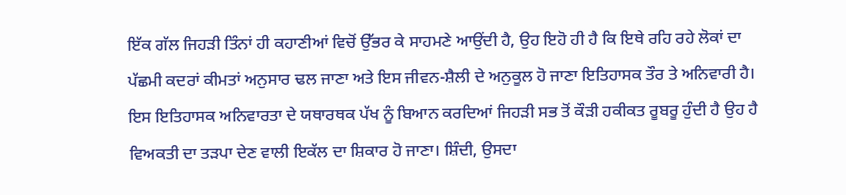ਇੱਕ ਗੱਲ ਜਿਹੜੀ ਤਿੰਨਾਂ ਹੀ ਕਹਾਣੀਆਂ ਵਿਚੋਂ ਉੱਭਰ ਕੇ ਸਾਹਮਣੇ ਆਉਂਦੀ ਹੈ, ਉਹ ਇਹੋ ਹੀ ਹੈ ਕਿ ਇਥੇ ਰਹਿ ਰਹੇ ਲੋਕਾਂ ਦਾ ਪੱਛਮੀ ਕਦਰਾਂ ਕੀਮਤਾਂ ਅਨੁਸਾਰ ਢਲ ਜਾਣਾ ਅਤੇ ਇਸ ਜੀਵਨ-ਸ਼ੈਲੀ ਦੇ ਅਨੁਕੂਲ ਹੋ ਜਾਣਾ ਇਤਿਹਾਸਕ ਤੌਰ ਤੇ ਅਨਿਵਾਰੀ ਹੈ। ਇਸ ਇਤਿਹਾਸਕ ਅਨਿਵਾਰਤਾ ਦੇ ਯਥਾਰਥਕ ਪੱਖ ਨੂੰ ਬਿਆਨ ਕਰਦਿਆਂ ਜਿਹੜੀ ਸਭ ਤੋਂ ਕੌੜੀ ਹਕੀਕਤ ਰੂਬਰੂ ਹੁੰਦੀ ਹੈ ਉਹ ਹੈ ਵਿਅਕਤੀ ਦਾ ਤੜਪਾ ਦੇਣ ਵਾਲੀ ਇਕੱਲ ਦਾ ਸ਼ਿਕਾਰ ਹੋ ਜਾਣਾ। ਸ਼ਿੰਦੀ, ਉਸਦਾ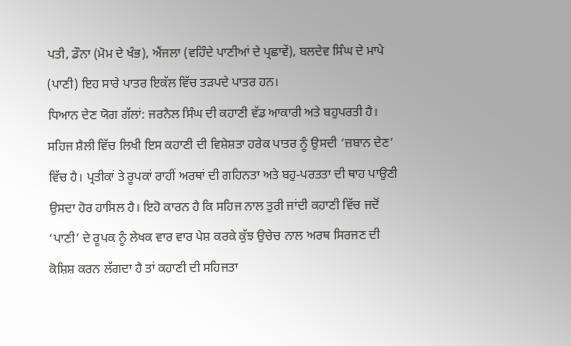ਪਤੀ, ਡੌਨਾ (ਮੋਮ ਦੇ ਖੰਭ), ਐਂਜਲਾ (ਵਹਿੰਦੇ ਪਾਣੀਆਂ ਦੇ ਪ੍ਰਛਾਵੇਂ), ਬਲਦੇਵ ਸਿੰਘ ਦੇ ਮਾਪੇ (ਪਾਣੀ) ਇਹ ਸਾਰੇ ਪਾਤਰ ਇਕੱਲ ਵਿੱਚ ਤੜਪਦੇ ਪਾਤਰ ਹਨ।
ਧਿਆਨ ਦੇਣ ਯੋਗ ਗੱਲਾਂ: ਜਰਨੈਲ ਸਿੰਘ ਦੀ ਕਹਾਣੀ ਵੱਡ ਆਕਾਰੀ ਅਤੇ ਬਹੁਪਰਤੀ ਹੈ। ਸਹਿਜ ਸ਼ੈਲੀ ਵਿੱਚ ਲਿਖੀ ਇਸ ਕਹਾਣੀ ਦੀ ਵਿਸ਼ੇਸ਼ਤਾ ਹਰੇਕ ਪਾਤਰ ਨੂੰ ਉਸਦੀ ‘ਜ਼ਬਾਨ ਦੇਣ’ ਵਿੱਚ ਹੈ। ਪ੍ਰਤੀਕਾਂ ਤੇ ਰੂਪਕਾਂ ਰਾਹੀਂ ਅਰਥਾਂ ਦੀ ਗਹਿਨਤਾ ਅਤੇ ਬਹੁ-ਪਰਤਤਾ ਦੀ ਥਾਹ ਪਾਉਣੀ ਉਸਦਾ ਹੋਰ ਹਾਸਿਲ ਹੈ। ਇਹੋ ਕਾਰਨ ਹੈ ਕਿ ਸਹਿਜ ਨਾਲ ਤੁਰੀ ਜਾਂਦੀ ਕਹਾਣੀ ਵਿੱਚ ਜਦੋਂ ‘ਪਾਣੀ’ ਦੇ ਰੂਪਕ ਨੂੰ ਲੇਖਕ ਵਾਰ ਵਾਰ ਪੇਸ਼ ਕਰਕੇ ਕੁੱਝ ਉਚੇਚ ਨਾਲ ਅਰਥ ਸਿਰਜਣ ਦੀ ਕੋਸ਼ਿਸ਼ ਕਰਨ ਲੱਗਦਾ ਹੈ ਤਾਂ ਕਹਾਣੀ ਦੀ ਸਹਿਜਤਾ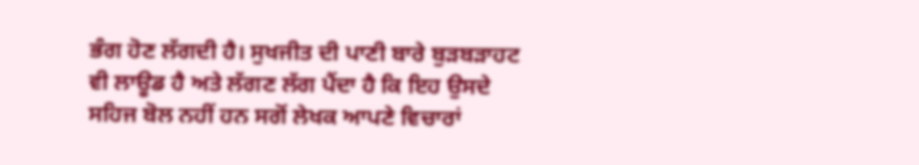ਭੰਗ ਹੋਣ ਲੱਗਦੀ ਹੈ। ਸੁਖਜੀਤ ਦੀ ਪਾਣੀ ਬਾਰੇ ਬੁੜਬੜਾਹਟ ਵੀ ਲਾਊਡ ਹੈ ਅਤੇ ਲੱਗਣ ਲੱਗ ਪੈਂਦਾ ਹੈ ਕਿ ਇਹ ਉਸਦੇ ਸਹਿਜ ਬੋਲ ਨਹੀਂ ਹਨ ਸਗੋਂ ਲੇਖਕ ਆਪਣੇ ਵਿਚਾਰਾਂ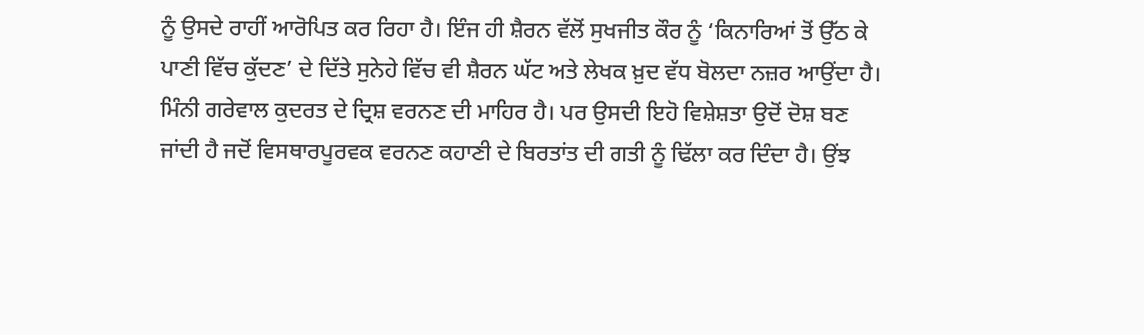ਨੂੰ ਉਸਦੇ ਰਾਹੀਂ ਆਰੋਪਿਤ ਕਰ ਰਿਹਾ ਹੈ। ਇੰਜ ਹੀ ਸ਼ੈਰਨ ਵੱਲੋਂ ਸੁਖਜੀਤ ਕੌਰ ਨੂੰ ‘ਕਿਨਾਰਿਆਂ ਤੋਂ ਉੱਠ ਕੇ ਪਾਣੀ ਵਿੱਚ ਕੁੱਦਣ’ ਦੇ ਦਿੱਤੇ ਸੁਨੇਹੇ ਵਿੱਚ ਵੀ ਸ਼ੈਰਨ ਘੱਟ ਅਤੇ ਲੇਖਕ ਖ਼ੁਦ ਵੱਧ ਬੋਲਦਾ ਨਜ਼ਰ ਆਉਂਦਾ ਹੈ।
ਮਿੰਨੀ ਗਰੇਵਾਲ ਕੁਦਰਤ ਦੇ ਦ੍ਰਿਸ਼ ਵਰਨਣ ਦੀ ਮਾਹਿਰ ਹੈ। ਪਰ ਉਸਦੀ ਇਹੋ ਵਿਸ਼ੇਸ਼ਤਾ ਉਦੋਂ ਦੋਸ਼ ਬਣ ਜਾਂਦੀ ਹੈ ਜਦੋਂ ਵਿਸਥਾਰਪੂਰਵਕ ਵਰਨਣ ਕਹਾਣੀ ਦੇ ਬਿਰਤਾਂਤ ਦੀ ਗਤੀ ਨੂੰ ਢਿੱਲਾ ਕਰ ਦਿੰਦਾ ਹੈ। ਉਂਝ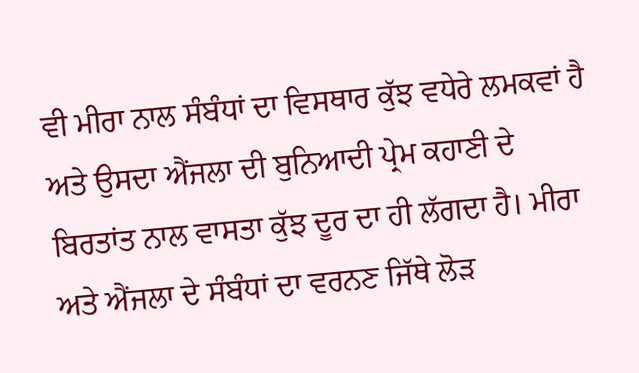ਵੀ ਮੀਰਾ ਨਾਲ ਸੰਬੰਧਾਂ ਦਾ ਵਿਸਥਾਰ ਕੁੱਝ ਵਧੇਰੇ ਲਮਕਵਾਂ ਹੈ ਅਤੇ ਉਸਦਾ ਐਂਜਲਾ ਦੀ ਬੁਨਿਆਦੀ ਪ੍ਰੇਮ ਕਹਾਣੀ ਦੇ ਬਿਰਤਾਂਤ ਨਾਲ ਵਾਸਤਾ ਕੁੱਝ ਦੂਰ ਦਾ ਹੀ ਲੱਗਦਾ ਹੈ। ਮੀਰਾ ਅਤੇ ਐਂਜਲਾ ਦੇ ਸੰਬੰਧਾਂ ਦਾ ਵਰਨਣ ਜਿੱਥੇ ਲੋੜ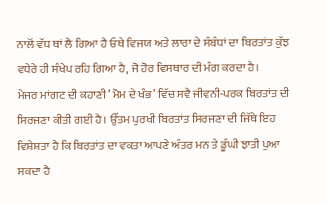ਨਾਲੋਂ ਵੱਧ ਥਾਂ ਲੈ ਗਿਆ ਹੈ ਓਥੇ ਵਿਜਯ ਅਤੇ ਲਾਰਾ ਦੇ ਸੰਬੰਧਾਂ ਦਾ ਬਿਰਤਾਂਤ ਕੁੱਝ ਵਧੇਰੇ ਹੀ ਸੰਖੇਪ ਰਹਿ ਗਿਆ ਹੈ, ਜੋ ਹੋਰ ਵਿਸਥਾਰ ਦੀ ਮੰਗ ਕਰਦਾ ਹੈ।
ਮੇਜਰ ਮਾਂਗਟ ਦੀ ਕਹਾਣੀ’ ਮੋਮ ਦੇ ਖੰਭ’ ਵਿੱਚ ਸਵੈ ਜੀਵਨੀ-ਪਰਕ ਬਿਰਤਾਂਤ ਦੀ ਸਿਰਜਣਾ ਕੀਤੀ ਗਈ ਹੈ। ਉੱਤਮ ਪੁਰਖੀ ਬਿਰਤਾਂਤ ਸਿਰਜਣਾ ਦੀ ਜਿੱਥੇ ਇਹ ਵਿਸ਼ੇਸ਼ਤਾ ਹੈ ਕਿ ਬਿਰਤਾਂਤ ਦਾ ਵਕਤਾ ਆਪਣੇ ਅੰਤਰ ਮਨ ਤੇ ਡੂੰਘੀ ਝਾਤੀ ਪੁਆ ਸਕਦਾ ਹੈ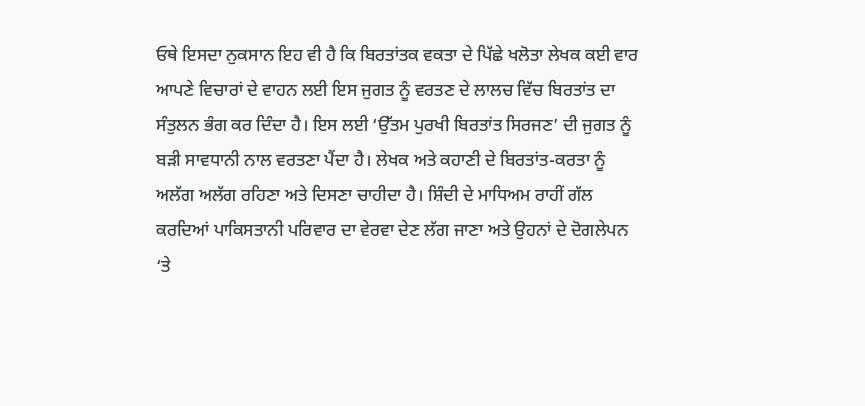ਓਥੇ ਇਸਦਾ ਨੁਕਸਾਨ ਇਹ ਵੀ ਹੈ ਕਿ ਬਿਰਤਾਂਤਕ ਵਕਤਾ ਦੇ ਪਿੱਛੇ ਖਲੋਤਾ ਲੇਖਕ ਕਈ ਵਾਰ ਆਪਣੇ ਵਿਚਾਰਾਂ ਦੇ ਵਾਹਨ ਲਈ ਇਸ ਜੁਗਤ ਨੂੰ ਵਰਤਣ ਦੇ ਲਾਲਚ ਵਿੱਚ ਬਿਰਤਾਂਤ ਦਾ ਸੰਤੁਲਨ ਭੰਗ ਕਰ ਦਿੰਦਾ ਹੈ। ਇਸ ਲਈ ‘ਉੱਤਮ ਪੁਰਖੀ ਬਿਰਤਾਂਤ ਸਿਰਜਣ’ ਦੀ ਜੁਗਤ ਨੂੰ ਬੜੀ ਸਾਵਧਾਨੀ ਨਾਲ ਵਰਤਣਾ ਪੈਂਦਾ ਹੈ। ਲੇਖਕ ਅਤੇ ਕਹਾਣੀ ਦੇ ਬਿਰਤਾਂਤ-ਕਰਤਾ ਨੂੰ ਅਲੱਗ ਅਲੱਗ ਰਹਿਣਾ ਅਤੇ ਦਿਸਣਾ ਚਾਹੀਦਾ ਹੈ। ਸ਼ਿੰਦੀ ਦੇ ਮਾਧਿਅਮ ਰਾਹੀਂ ਗੱਲ ਕਰਦਿਆਂ ਪਾਕਿਸਤਾਨੀ ਪਰਿਵਾਰ ਦਾ ਵੇਰਵਾ ਦੇਣ ਲੱਗ ਜਾਣਾ ਅਤੇ ਉਹਨਾਂ ਦੇ ਦੋਗਲੇਪਨ ‘ਤੇ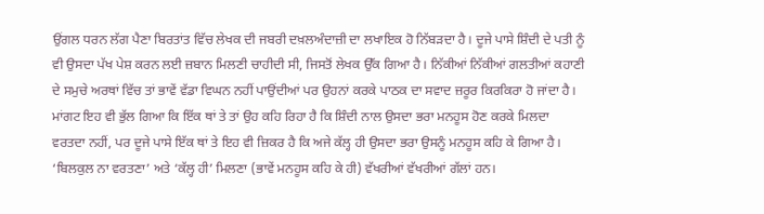ਉਂਗਲ ਧਰਨ ਲੱਗ ਪੈਣਾ ਬਿਰਤਾਂਤ ਵਿੱਚ ਲੇਖਕ ਦੀ ਜਬਰੀ ਦਖ਼ਲਅੰਦਾਜ਼ੀ ਦਾ ਲਖਾਇਕ ਹੋ ਨਿੱਬੜਦਾ ਹੈ। ਦੂਜੇ ਪਾਸੇ ਸ਼ਿੰਦੀ ਦੇ ਪਤੀ ਨੂੰ ਵੀ ਉਸਦਾ ਪੱਖ ਪੇਸ਼ ਕਰਨ ਲਈ ਜ਼ਬਾਨ ਮਿਲਣੀ ਚਾਹੀਦੀ ਸੀ, ਜਿਸਤੋਂ ਲੇਖਕ ਉੱਕ ਗਿਆ ਹੈ। ਨਿੱਕੀਆਂ ਨਿੱਕੀਆਂ ਗਲਤੀਆਂ ਕਹਾਣੀ ਦੇ ਸਮੁਚੇ ਅਰਥਾਂ ਵਿੱਚ ਤਾਂ ਭਾਵੇਂ ਵੱਡਾ ਵਿਘਨ ਨਹੀਂ ਪਾਉਂਦੀਆਂ ਪਰ ਉਹਨਾਂ ਕਰਕੇ ਪਾਠਕ ਦਾ ਸਵਾਦ ਜ਼ਰੂਰ ਕਿਰਕਿਰਾ ਹੋ ਜਾਂਦਾ ਹੈ। ਮਾਂਗਟ ਇਹ ਵੀ ਭੁੱਲ ਗਿਆ ਕਿ ਇੱਕ ਥਾਂ ਤੇ ਤਾਂ ਉਹ ਕਹਿ ਰਿਹਾ ਹੈ ਕਿ ਸ਼ਿੰਦੀ ਨਾਲ ਉਸਦਾ ਭਰਾ ਮਨਹੂਸ ਹੋਣ ਕਰਕੇ ਮਿਲਦਾ ਵਰਤਦਾ ਨਹੀਂ, ਪਰ ਦੂਜੇ ਪਾਸੇ ਇੱਕ ਥਾਂ ਤੇ ਇਹ ਵੀ ਜ਼ਿਕਰ ਹੈ ਕਿ ਅਜੇ ਕੱਲ੍ਹ ਹੀ ਉਸਦਾ ਭਰਾ ਉਸਨੂੰ ਮਨਹੂਸ ਕਹਿ ਕੇ ਗਿਆ ਹੈ। ‘ਬਿਲਕੁਲ ਨਾ ਵਰਤਣਾ’ ਅਤੇ ‘ਕੱਲ੍ਹ ਹੀ’ ਮਿਲਣਾ (ਭਾਵੇਂ ਮਨਹੂਸ ਕਹਿ ਕੇ ਹੀ) ਵੱਖਰੀਆਂ ਵੱਖਰੀਆਂ ਗੱਲਾਂ ਹਨ।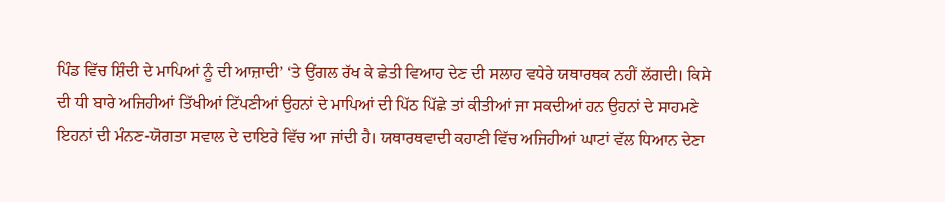ਪਿੰਡ ਵਿੱਚ ਸ਼ਿੰਦੀ ਦੇ ਮਾਪਿਆਂ ਨੂੰ ਦੀ ਆਜ਼ਾਦੀ’ ‘ਤੇ ਉਂਗਲ ਰੱਖ ਕੇ ਛੇਤੀ ਵਿਆਹ ਦੇਣ ਦੀ ਸਲਾਹ ਵਧੇਰੇ ਯਥਾਰਥਕ ਨਹੀਂ ਲੱਗਦੀ। ਕਿਸੇ ਦੀ ਧੀ ਬਾਰੇ ਅਜਿਹੀਆਂ ਤਿੱਖੀਆਂ ਟਿੱਪਣੀਆਂ ਉਹਨਾਂ ਦੇ ਮਾਪਿਆਂ ਦੀ ਪਿੱਠ ਪਿੱਛੇ ਤਾਂ ਕੀਤੀਆਂ ਜਾ ਸਕਦੀਆਂ ਹਨ ਉਹਨਾਂ ਦੇ ਸਾਹਮਣੇ ਇਹਨਾਂ ਦੀ ਮੰਨਣ-ਯੋਗਤਾ ਸਵਾਲ ਦੇ ਦਾਇਰੇ ਵਿੱਚ ਆ ਜਾਂਦੀ ਹੈ। ਯਥਾਰਥਵਾਦੀ ਕਹਾਣੀ ਵਿੱਚ ਅਜਿਹੀਆਂ ਘਾਟਾਂ ਵੱਲ ਧਿਆਨ ਦੇਣਾ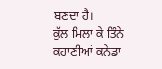ਬਣਦਾ ਹੈ।
ਕੁੱਲ ਮਿਲਾ ਕੇ ਤਿੰਨੇ ਕਹਾਣੀਆਂ ਕਨੇਡਾ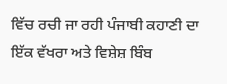ਵਿੱਚ ਰਚੀ ਜਾ ਰਹੀ ਪੰਜਾਬੀ ਕਹਾਣੀ ਦਾ ਇੱਕ ਵੱਖਰਾ ਅਤੇ ਵਿਸ਼ੇਸ਼ ਬਿੰਬ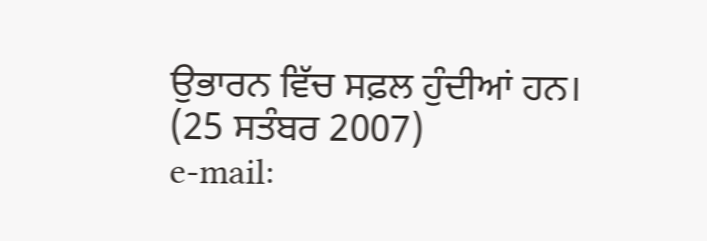ਉਭਾਰਨ ਵਿੱਚ ਸਫ਼ਲ ਹੁੰਦੀਆਂ ਹਨ।
(25 ਸਤੰਬਰ 2007)
e-mail: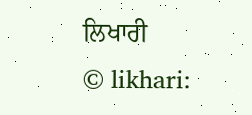ਲਿਖਾਰੀ
© likhari: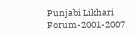Punjabi Likhari Forum-2001-2007